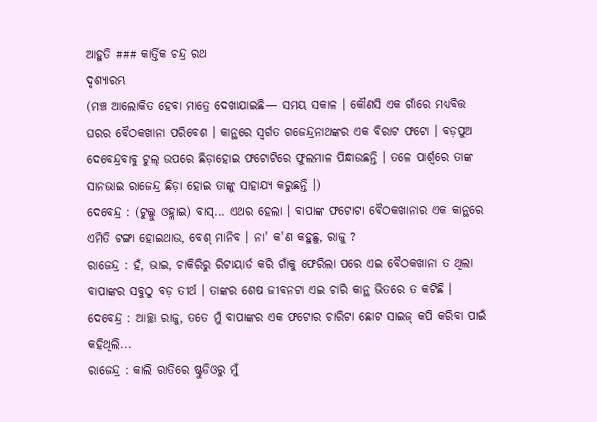ଆହୁତି ### କାର୍ତ୍ତିକ ଚନ୍ଦ୍ର ରଥ
ଦୃଶ୍ୟାରମ୍ଭ
(ମଞ୍ଚ ଆଲୋକିତ ହେବା ମାତ୍ରେ ଦେଖାଯାଇଛି— ସମୟ ସକାଳ । କୌଣସି ଏକ ଗାଁରେ ମଧ୍ୟବିତ୍ତ ଘରର ବୈଠକଖାନା ପରିବେଶ । କାନ୍ଥରେ ସ୍ୱର୍ଗତ ଗଜେନ୍ଦ୍ରନାଥଙ୍କର ଏକ ବିରାଟ ଫଟୋ । ବଡ଼ପୁଅ ଦେବେନ୍ଦ୍ରବାବୁ ଟୁଲ୍ ଉପରେ ଛିଡ଼ାହୋଇ ଫଟୋଟିରେ ଫୁଲମାଳ ପିନ୍ଧାଉଛନ୍ତି । ତଳେ ପାର୍ଶ୍ୱରେ ତାଙ୍କ ସାନଭାଇ ରାଜେନ୍ଦ୍ର ଛିଡ଼ା ହୋଇ ତାଙ୍କୁ ସାହାଯ୍ୟ କରୁଛନ୍ତି ।)
ଦେବେନ୍ଦ୍ର : (ଟୁଲ୍କୁ ଓହ୍ଲାଇ) ବାସ୍... ଏଥର ହେଲା । ବାପାଙ୍କ ଫଟୋଟା ବୈଠକଖାନାର ଏକ କାନ୍ଥରେ ଏମିତି ଟଙ୍ଗା ହୋଇଥାଉ, ବେଶ୍ ମାନିବ । ନା' କ'ଣ କହୁଛୁ, ରାଜୁ ?
ରାଜେନ୍ଦ୍ର : ହଁ, ଭାଇ, ଚାକିରିରୁ ରିଟାୟାର୍ଡ କରି ଗାଁକୁ ଫେରିଲା ପରେ ଏଇ ବୈଠକଖାନା ତ ଥିଲା ବାପାଙ୍କର ସବୁଠୁ ବଡ଼ ତୀର୍ଥ । ତାଙ୍କର ଶେଷ ଜୀବନଟା ଏଇ ଚାରି କାନ୍ଥ ଭିତରେ ତ କଟିଛି ।
ଦେବେନ୍ଦ୍ର : ଆଚ୍ଛା ରାଜୁ, ତତେ ମୁଁ ବାପାଙ୍କର ଏକ ଫଟୋର ଚାରିଟା ଛୋଟ ସାଇଜ୍ କପି କରିବା ପାଇଁ କହିଥିଲି...
ରାଜେନ୍ଦ୍ର : କାଲି ରାତିରେ ଷ୍ଟୁଡିଓରୁ ମୁଁ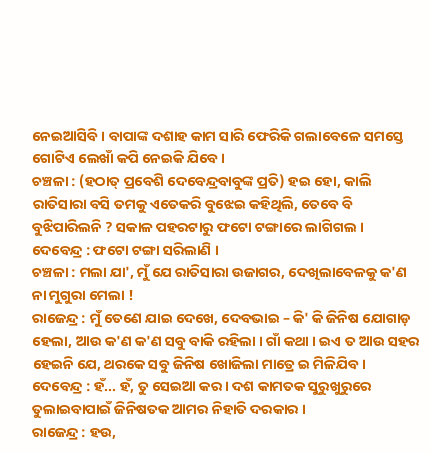ନେଇଆସିବି । ବାପାଙ୍କ ଦଶାହ କାମ ସାରି ଫେରିକି ଗଲାବେଳେ ସମସ୍ତେ ଗୋଟିଏ ଲେଖାଁ କପି ନେଇକି ଯିବେ ।
ଚଞ୍ଚଳା : (ହଠାତ୍ ପ୍ରବେଶି ଦେବେନ୍ଦ୍ରବାବୁଙ୍କ ପ୍ରତି) ହଇ ହୋ, କାଲି ରାତିସାରା ବସି ତମକୁ ଏତେକରି ବୁଝେଇ କହିଥିଲି, ତେବେ ବି ବୁଝିପାରିଲନି ? ସକାଳ ପହରଟାରୁ ଫଟୋ ଟଙ୍ଗାରେ ଲାଗିଗଲ ।
ଦେବେନ୍ଦ୍ର : ଫଟୋ ଟଙ୍ଗା ସରିଲାଣି ।
ଚଞ୍ଚଳା : ମଲା ଯା', ମୁଁ ଯେ ରାତିସାରା ଉଜାଗର, ଦେଖିଲାବେଳକୁ କ'ଣ ନା ମୁଗୁରା ମେଲା !
ରାଜେନ୍ଦ୍ର : ମୁଁ ତେଣେ ଯାଇ ଦେଖେ, ଦେବଭାଇ – କି' କି ଜିନିଷ ଯୋଗାଡ଼ ହେଲା, ଆଉ କ'ଣ କ'ଣ ସବୁ ବାକି ରହିଲା । ଗାଁ କଥା । ଇଏ ତ ଆଉ ସହର ହେଇନି ଯେ, ଥରକେ ସବୁ ଜିନିଷ ଖୋଜିଲା ମାତ୍ରେ ଇ ମିଳିଯିବ ।
ଦେବେନ୍ଦ୍ର : ହଁ... ହଁ, ତୁ ସେଇଆ କର । ଦଶ କାମତକ ସୁରୁଖୁରୁରେ ତୁଲାଇବାପାଇଁ ଜିନିଷତକ ଆମର ନିହାତି ଦରକାର ।
ରାଜେନ୍ଦ୍ର : ହଉ,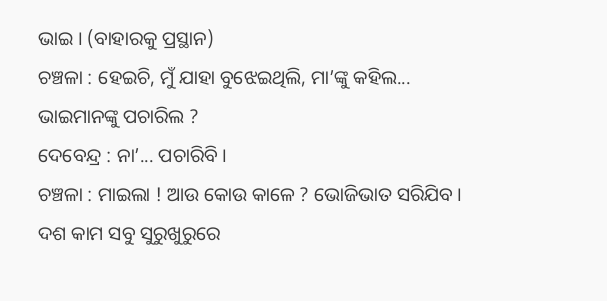ଭାଇ । (ବାହାରକୁ ପ୍ରସ୍ଥାନ)
ଚଞ୍ଚଳା : ହେଇଚି, ମୁଁ ଯାହା ବୁଝେଇଥିଲି, ମା’ଙ୍କୁ କହିଲ... ଭାଇମାନଙ୍କୁ ପଚାରିଲ ?
ଦେବେନ୍ଦ୍ର : ନା’... ପଚାରିବି ।
ଚଞ୍ଚଳା : ମାଇଲା ! ଆଉ କୋଉ କାଳେ ? ଭୋଜିଭାତ ସରିଯିବ । ଦଶ କାମ ସବୁ ସୁରୁଖୁରୁରେ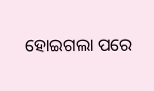ହୋଇଗଲା ପରେ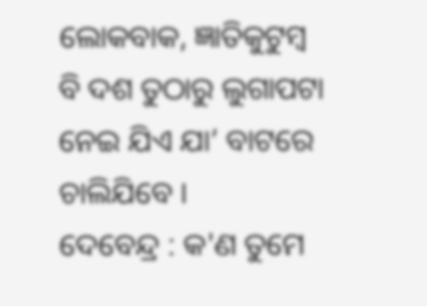ଲୋକବାକ, ଜ୍ଞାତିକୁଟୁମ୍ବ ବି ଦଶ ତୁଠାରୁ ଲୁଗାପଟା ନେଇ ଯିଏ ଯା’ ବାଟରେ ଚାଲିଯିବେ ।
ଦେବେନ୍ଦ୍ର : କ'ଣ ତୁମେ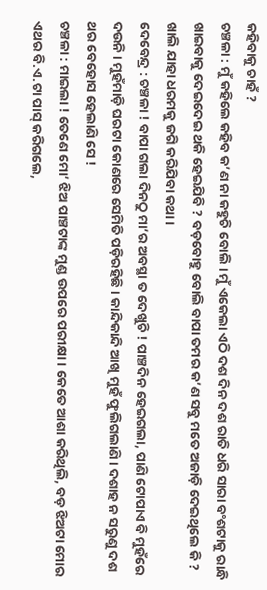କହିବାକୁ ଚାହଁ ?
ଚଞ୍ଚଳା : ମୁଁ କହିଲେ କହିବ କ’ଣ ନା କହୁଚି ବୋଲି । ମୁଁ ଏକେଲା ଏଠି ଦଶ ଦିନ ଦଶ ରାତି ଧରି ସାରା ବଂଶଟାକୁ ରାନ୍ଧି ଖାଇବାକୁ ଦେଇଦେଇ ଥକି ହେଇଯିବି ? ବଡ଼ବୋହୁ ବୋଲି ବାପା ତମର କ’ଣ ସବୁ ମତେ ଅଜାଡ଼ି ଦେଇଥିଲେ କି ? ଖାଲି ଯାହା ଧରମକୁ ଜଗି କରିଯିବା କଥା ।
ଦେବେନ୍ଦ୍ର : ଚଞ୍ଚଳା ! ବାପା ଗଲା ଦିନଠୁ ମା’ର ଅବସ୍ଥା ତ ଦେଖୁଚି ! ପାଞ୍ଚଦିନ ହେଇଗଲା, ପାଣି ଟୋପାଏ ବି ମୁହଁରେ ଦଉନି । ମୁହଁମାଡ଼ି ଘରଟା କୋଣରେ ସେମିତି ପଡ଼ିରହିଛି । କାନ୍ଦିକାନ୍ଦି ଆଖି ମୁହଁ ଫୁଲିଗଲାଣି । ଦଶାହ ନ ସରୁଣୁ ଦଶ ଥର ବେହୋସ ହେଲାଣି ସେ !
ଚଞ୍ଚଳା : ମାଇଲା ! ତେଣେ ମୋ’ ଝିଅ ପାଞ୍ଚଟାଙ୍କ ମୁଣ୍ଡ ଉପରେ ପରୀକ୍ଷା । କେତେ ଆଶା କରିଥିଲି, ବଡ଼ ଝିଅଟା ମୋର ଏଥର ବି.ଏ.ଟା ପାସ୍ କରିଗଲେ,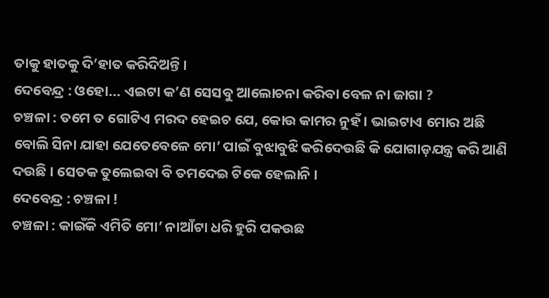ତାକୁ ହାତକୁ ଦି’ହାତ କରିଦିଅନ୍ତି ।
ଦେବେନ୍ଦ୍ର : ଓହୋ... ଏଇଟା କ’ଣ ସେସବୁ ଆଲୋଚନା କରିବା ବେଳ ନା ଜାଗା ?
ଚଞ୍ଚଳା : ତମେ ତ ଗୋଟିଏ ମରଦ ହେଇଚ ଯେ, କୋଉ କାମର ନୁହଁ । ଭାଇଟାଏ ମୋର ଅଛି ବୋଲି ସିନା ଯାହା ଯେତେବେଳେ ମୋ’ ପାଇଁ ବୁଝାବୁଝି କରିଦେଉଛି କି ଯୋଗାଡ଼ଯନ୍ତ୍ର କରି ଆଣି ଦଉଛି । ସେତକ ତୁଲେଇବା ବି ତମଦେଇ ଟିକେ ହେଲାନି ।
ଦେବେନ୍ଦ୍ର : ଚଞ୍ଚଳା !
ଚଞ୍ଚଳା : କାଇଁକି ଏମିତି ମୋ’ ନାଆଁଟା ଧରି ହୁରି ପକଉଛ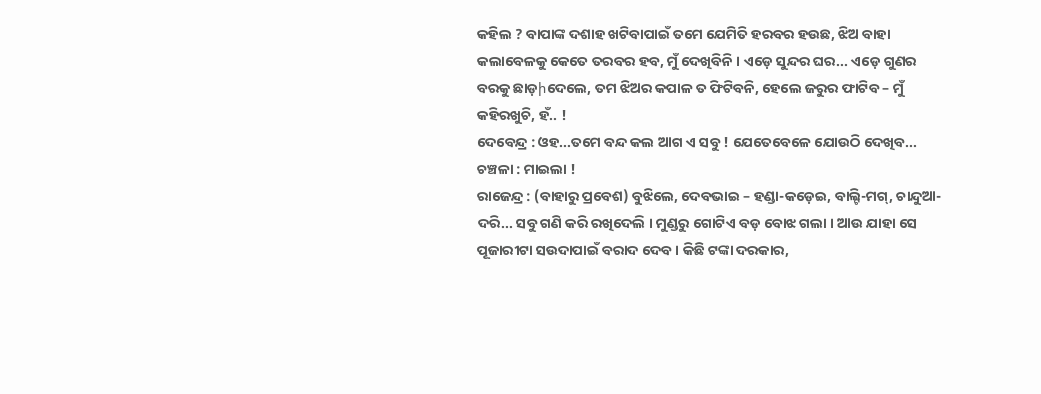କହିଲ ? ବାପାଙ୍କ ଦଶାହ ଖଟିବାପାଇଁ ତମେ ଯେମିତି ହରବର ହଉଛ, ଝିଅ ବାହା କଲାବେଳକୁ କେତେ ତରବର ହବ, ମୁଁ ଦେଖିବିନି । ଏଡ଼େ ସୁନ୍ଦର ଘର... ଏଡ଼େ ଗୁଣର ବରକୁ ଛାଡ଼իଦେଲେ, ତମ ଝିଅର କପାଳ ତ ଫିଟିବନି, ହେଲେ ଜରୁର ଫାଟିବ – ମୁଁ କହିରଖୁଚି, ହଁ.. !
ଦେବେନ୍ଦ୍ର : ଓହ...ତମେ ବନ୍ଦ କଲ ଆଗ ଏ ସବୁ ! ଯେତେବେଳେ ଯୋଉଠି ଦେଖିବ...
ଚଞ୍ଚଳା : ମାଇଲା !
ରାଜେନ୍ଦ୍ର : (ବାହାରୁ ପ୍ରବେଶ) ବୁଝିଲେ, ଦେବଭାଇ – ହଣ୍ଡା-କଡ଼େଇ, ବାଲ୍ଟି-ମଗ୍, ଚାନ୍ଦୁଆ-ଦରି... ସବୁ ଗଣି କରି ରଖିଦେଲି । ମୁଣ୍ଡରୁ ଗୋଟିଏ ବଡ଼ ବୋଝ ଗଲା । ଆଉ ଯାହା ସେ ପୂଜାରୀଟା ସଉଦାପାଇଁ ବରାଦ ଦେବ । କିଛି ଟଙ୍କା ଦରକାର,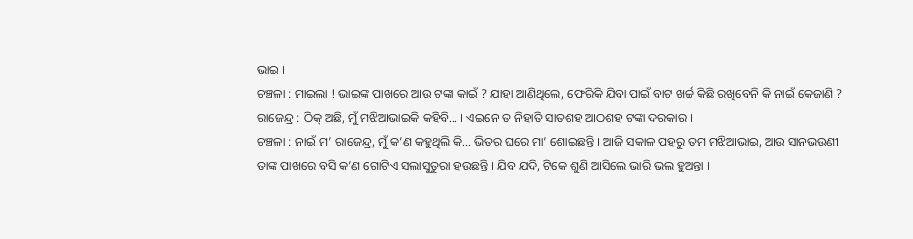ଭାଇ ।
ଚଞ୍ଚଳା : ମାଇଲା ! ଭାଇଙ୍କ ପାଖରେ ଆଉ ଟଙ୍କା କାଇଁ ? ଯାହା ଆଣିଥିଲେ, ଫେରିକି ଯିବା ପାଇଁ ବାଟ ଖର୍ଚ୍ଚ କିଛି ରଖିବେନି କି ନାଇଁ କେଜାଣି ?
ରାଜେନ୍ଦ୍ର : ଠିକ୍ ଅଛି, ମୁଁ ମଝିଆଭାଇକି କହିବି... । ଏଇନେ ତ ନିହାତି ସାତଶହ ଆଠଶହ ଟଙ୍କା ଦରକାର ।
ଚଞ୍ଚଳା : ନାଇଁ ମ’ ରାଜେନ୍ଦ୍ର, ମୁଁ କ’ଣ କହୁଥିଲି କି... ଭିତର ଘରେ ମା’ ଶୋଇଛନ୍ତି । ଆଜି ସକାଳ ପହରୁ ତମ ମଝିଆଭାଇ, ଆଉ ସାନଭଉଣୀ ତାଙ୍କ ପାଖରେ ବସି କ’ଣ ଗୋଟିଏ ସଲାସୁତୁରା ହଉଛନ୍ତି । ଯିବ ଯଦି, ଟିକେ ଶୁଣି ଆସିଲେ ଭାରି ଭଲ ହୁଅନ୍ତା ।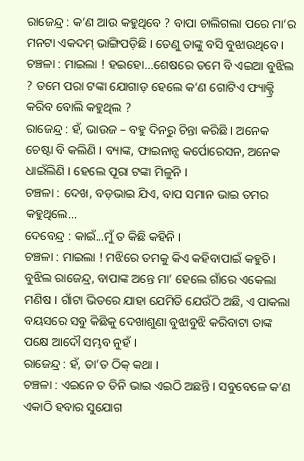ରାଜେନ୍ଦ୍ର : କ’ଣ ଆଉ କହୁଥିବେ ? ବାପା ଚାଲିଗଲା ପରେ ମା’ର ମନଟା ଏକଦମ୍ ଭାଙ୍ଗିପଡ଼ିଛି । ତେଣୁ ତାଙ୍କୁ ବସି ବୁଝାଉଥିବେ ।
ଚଞ୍ଚଳା : ମାଇଲା ! ହଇହୋ...ଶେଷରେ ତମେ ବି ଏଇଆ ବୁଝିଲ ? ତମେ ପରା ଟଙ୍କା ଯୋଗାଡ଼ ହେଲେ କ’ଣ ଗୋଟିଏ ଫ୍ୟାକ୍ଟ୍ରି କରିବ ବୋଲି କହୁଥିଲ ?
ରାଜେନ୍ଦ୍ର : ହଁ, ଭାଉଜ – ବହୁ ଦିନରୁ ଚିନ୍ତା କରିଛି । ଅନେକ ଚେଷ୍ଟା ବି କଲିଣି । ବ୍ୟାଙ୍କ, ଫାଇନାନ୍ସ କର୍ପୋରେସନ, ଅନେକ ଧାଇଁଲିଣି । ହେଲେ ପୂରା ଟଙ୍କା ମିଳୁନି ।
ଚଞ୍ଚଳା : ଦେଖ, ବଡ଼ଭାଇ ଯିଏ, ବାପ ସମାନ ଭାଇ ତମର କହୁଥିଲେ...
ଦେବେନ୍ଦ୍ର : କାଇଁ...ମୁଁ ତ କିଛି କହିନି ।
ଚଞ୍ଚଳା : ମାଇଲା ! ମଝିରେ ତମକୁ କିଏ କହିବାପାଇଁ କହୁଚି । ବୁଝିଲ ରାଜେନ୍ଦ୍ର, ବାପାଙ୍କ ଅନ୍ତେ ମା’ ହେଲେ ଗାଁରେ ଏକେଲା ମଣିଷ । ଗାଁଟା ଭିତରେ ଯାହା ଯେମିତି ଯେଉଁଠି ଅଛି, ଏ ପାକଲା ବୟସରେ ସବୁ କିଛିକୁ ଦେଖାଶୁଣା ବୁଝାବୁଝି କରିବାଟା ତାଙ୍କ ପକ୍ଷେ ଆଦୌ ସମ୍ଭବ ନୁହଁ ।
ରାଜେନ୍ଦ୍ର : ହଁ, ତା’ତ ଠିକ୍ କଥା ।
ଚଞ୍ଚଳା : ଏଇନେ ତ ତିନି ଭାଇ ଏଇଠି ଅଛନ୍ତି । ସବୁବେଳେ କ’ଣ ଏକାଠି ହବାର ସୁଯୋଗ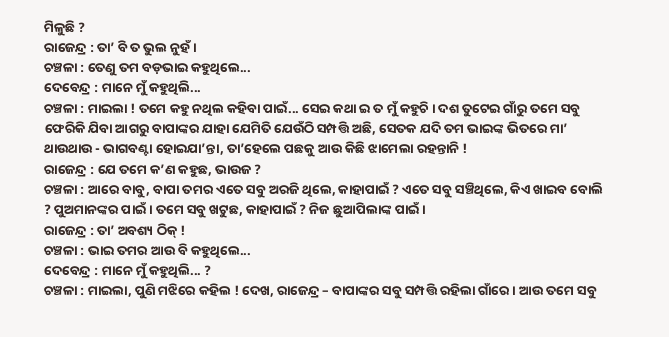ମିଳୁଛି ?
ରାଜେନ୍ଦ୍ର : ତା’ ବି ତ ଭୁଲ ନୁହଁ ।
ଚଞ୍ଚଳା : ତେଣୁ ତମ ବଡ଼ଭାଇ କହୁଥିଲେ...
ଦେବେନ୍ଦ୍ର : ମାନେ ମୁଁ କହୁଥିଲି...
ଚଞ୍ଚଳା : ମାଇଲା ! ତମେ କହୁ ନଥିଲ କହିବା ପାଇଁ... ସେଇ କଥା ଇ ତ ମୁଁ କହୁଚି । ଦଶ ତୁଟେଇ ଗାଁରୁ ତମେ ସବୁ ଫେରିକି ଯିବା ଆଗରୁ ବାପାଙ୍କର ଯାହା ଯେମିତି ଯେଉଁଠି ସମ୍ପତ୍ତି ଅଛି, ସେତକ ଯଦି ତମ ଭାଇଙ୍କ ଭିତରେ ମା’ ଥାଉଥାଉ - ଭାଗବଣ୍ଟା ହୋଇଯା’ନ୍ତା, ତା’ହେଲେ ପଛକୁ ଆଉ କିଛି ଝାମେଲା ରହନ୍ତାନି !
ରାଜେନ୍ଦ୍ର : ଯେ ତମେ କ’ଣ କହୁଛ, ଭାଉଜ ?
ଚଞ୍ଚଳା : ଆରେ ବାବୁ, ବାପା ତମର ଏତେ ସବୁ ଅରଜି ଥିଲେ, କାହାପାଇଁ ? ଏତେ ସବୁ ସଞ୍ଚିଥିଲେ, କିଏ ଖାଇବ ବୋଲି ? ପୁଅମାନଙ୍କର ପାଇଁ । ତମେ ସବୁ ଖଟୁଛ, କାହାପାଇଁ ? ନିଜ ଛୁଆପିଲାଙ୍କ ପାଇଁ ।
ରାଜେନ୍ଦ୍ର : ତା’ ଅବଶ୍ୟ ଠିକ୍ !
ଚଞ୍ଚଳା : ଭାଇ ତମର ଆଉ ବି କହୁଥିଲେ...
ଦେବେନ୍ଦ୍ର : ମାନେ ମୁଁ କହୁଥିଲି... ?
ଚଞ୍ଚଳା : ମାଇଲା, ପୁଣି ମଝିରେ କହିଲ ! ଦେଖ, ରାଜେନ୍ଦ୍ର – ବାପାଙ୍କର ସବୁ ସମ୍ପତ୍ତି ରହିଲା ଗାଁରେ । ଆଉ ତମେ ସବୁ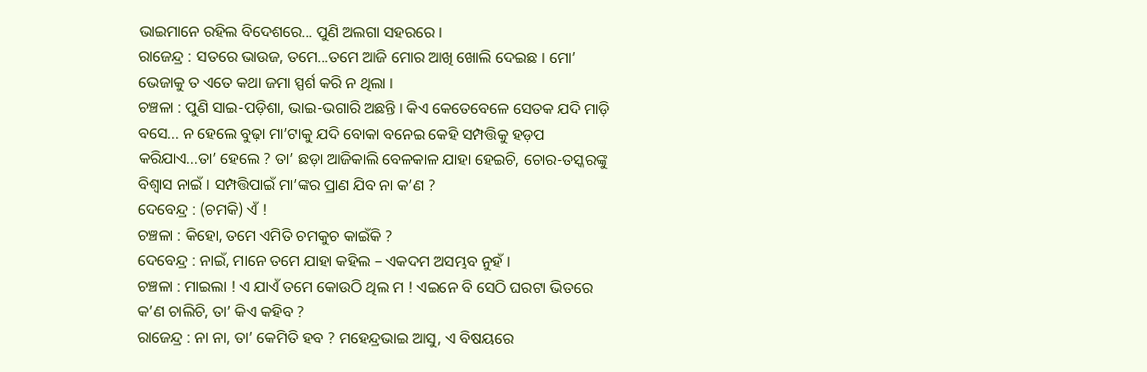ଭାଇମାନେ ରହିଲ ବିଦେଶରେ... ପୁଣି ଅଲଗା ସହରରେ ।
ରାଜେନ୍ଦ୍ର : ସତରେ ଭାଉଜ, ତମେ...ତମେ ଆଜି ମୋର ଆଖି ଖୋଲି ଦେଇଛ । ମୋ’ ଭେଜାକୁ ତ ଏତେ କଥା ଜମା ସ୍ପର୍ଶ କରି ନ ଥିଲା ।
ଚଞ୍ଚଳା : ପୁଣି ସାଇ-ପଡ଼ିଶା, ଭାଇ-ଭଗାରି ଅଛନ୍ତି । କିଏ କେତେବେଳେ ସେତକ ଯଦି ମାଡ଼ି ବସେ... ନ ହେଲେ ବୁଢ଼ା ମା’ଟାକୁ ଯଦି ବୋକା ବନେଇ କେହି ସମ୍ପତ୍ତିକୁ ହଡ଼ପ କରିଯାଏ...ତା’ ହେଲେ ? ତା’ ଛଡ଼ା ଆଜିକାଲି ବେଳକାଳ ଯାହା ହେଇଚି, ଚୋର-ତସ୍କରଙ୍କୁ ବିଶ୍ୱାସ ନାଇଁ । ସମ୍ପତ୍ତିପାଇଁ ମା’ଙ୍କର ପ୍ରାଣ ଯିବ ନା କ’ଣ ?
ଦେବେନ୍ଦ୍ର : (ଚମକି) ଏଁ !
ଚଞ୍ଚଳା : କିହୋ, ତମେ ଏମିତି ଚମକୁଚ କାଇଁକି ?
ଦେବେନ୍ଦ୍ର : ନାଇଁ, ମାନେ ତମେ ଯାହା କହିଲ – ଏକଦମ ଅସମ୍ଭବ ନୁହଁ ।
ଚଞ୍ଚଳା : ମାଇଲା ! ଏ ଯାଏଁ ତମେ କୋଉଠି ଥିଲ ମ ! ଏଇନେ ବି ସେଠି ଘରଟା ଭିତରେ କ’ଣ ଚାଲିଚି, ତା’ କିଏ କହିବ ?
ରାଜେନ୍ଦ୍ର : ନା ନା, ତା’ କେମିତି ହବ ? ମହେନ୍ଦ୍ରଭାଇ ଆସୁ, ଏ ବିଷୟରେ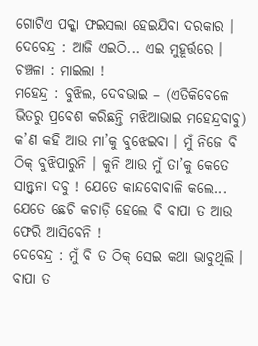ଗୋଟିଏ ପକ୍କା ଫଇସଲା ହେଇଯିବା ଦରକାର ।
ଦେବେନ୍ଦ୍ର : ଆଜି ଏଇଠି... ଏଇ ମୁହୂର୍ତ୍ତରେ ।
ଚଞ୍ଚଳା : ମାଇଲା !
ମହେନ୍ଦ୍ର : ବୁଝିଲ, ଦେବଭାଇ – (ଏତିକିବେଳେ ଭିତରୁ ପ୍ରବେଶ କରିଛନ୍ତି ମଝିଆଭାଇ ମହେନ୍ଦ୍ରବାବୁ) କ’ଣ କହି ଆଉ ମା’କୁ ବୁଝେଇବା । ମୁଁ ନିଜେ ବି ଠିକ୍ ବୁଝିପାରୁନି । କୁନି ଆଉ ମୁଁ ତା’କୁ କେତେ ସାନ୍ତ୍ୱନା ଦବୁ ! ଯେତେ କାନ୍ଦବୋବାଳି କଲେ... ଯେତେ ଛେଚି କଚାଡ଼ି ହେଲେ ବି ବାପା ତ ଆଉ ଫେରି ଆସିବେନି !
ଦେବେନ୍ଦ୍ର : ମୁଁ ବି ତ ଠିକ୍ ସେଇ କଥା ଭାବୁଥିଲି । ବାପା ତ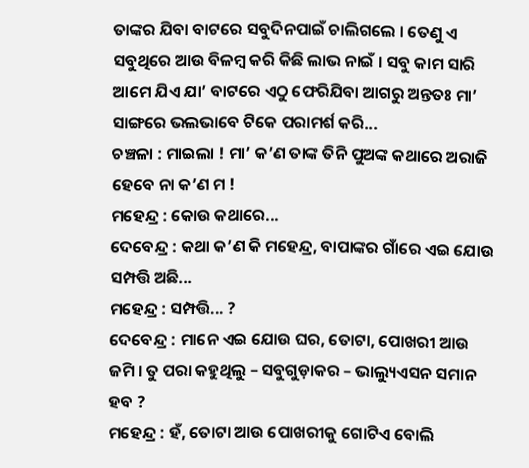ତାଙ୍କର ଯିବା ବାଟରେ ସବୁଦିନପାଇଁ ଚାଲିଗଲେ । ତେଣୁ ଏ ସବୁଥିରେ ଆଉ ବିଳମ୍ବ କରି କିଛି ଲାଭ ନାଇଁ । ସବୁ କାମ ସାରି ଆମେ ଯିଏ ଯା’ ବାଟରେ ଏଠୁ ଫେରିଯିବା ଆଗରୁ ଅନ୍ତତଃ ମା’ ସାଙ୍ଗରେ ଭଲଭାବେ ଟିକେ ପରାମର୍ଶ କରି...
ଚଞ୍ଚଳା : ମାଇଲା ! ମା’ କ’ଣ ତାଙ୍କ ତିନି ପୁଅଙ୍କ କଥାରେ ଅରାଜି ହେବେ ନା କ’ଣ ମ !
ମହେନ୍ଦ୍ର : କୋଉ କଥାରେ...
ଦେବେନ୍ଦ୍ର : କଥା କ’ଣ କି ମହେନ୍ଦ୍ର, ବାପାଙ୍କର ଗାଁରେ ଏଇ ଯୋଉ ସମ୍ପତ୍ତି ଅଛି...
ମହେନ୍ଦ୍ର : ସମ୍ପତ୍ତି... ?
ଦେବେନ୍ଦ୍ର : ମାନେ ଏଇ ଯୋଉ ଘର, ତୋଟା, ପୋଖରୀ ଆଉ ଜମି । ତୁ ପରା କହୁଥିଲୁ – ସବୁଗୁଡ଼ାକର – ଭାଲ୍ୟୁଏସନ ସମାନ ହବ ?
ମହେନ୍ଦ୍ର : ହଁ, ତୋଟା ଆଉ ପୋଖରୀକୁ ଗୋଟିଏ ବୋଲି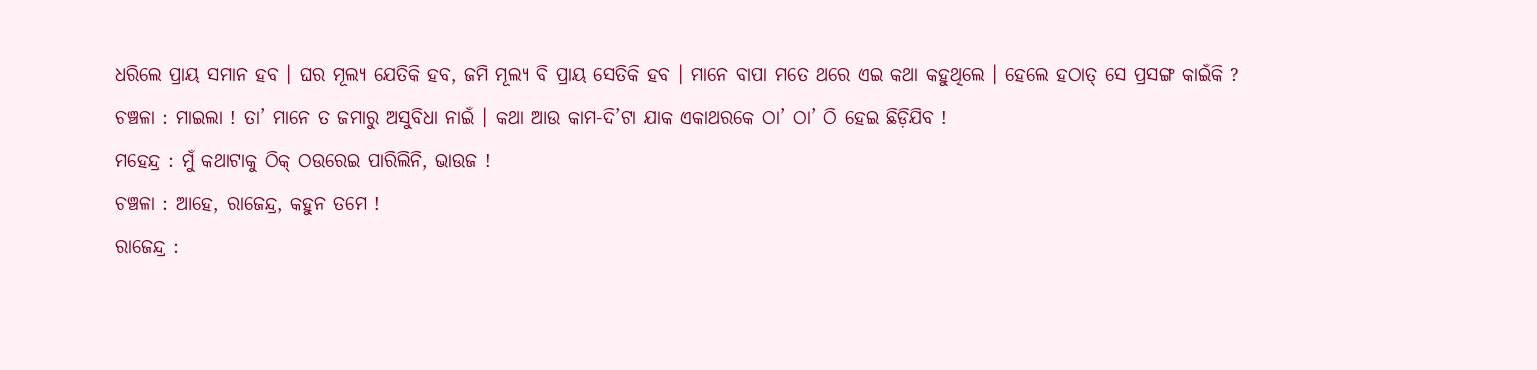ଧରିଲେ ପ୍ରାୟ ସମାନ ହବ । ଘର ମୂଲ୍ୟ ଯେତିକି ହବ, ଜମି ମୂଲ୍ୟ ବି ପ୍ରାୟ ସେତିକି ହବ । ମାନେ ବାପା ମତେ ଥରେ ଏଇ କଥା କହୁଥିଲେ । ହେଲେ ହଠାତ୍ ସେ ପ୍ରସଙ୍ଗ କାଇଁକି ?
ଚଞ୍ଚଳା : ମାଇଲା ! ତା’ ମାନେ ତ ଜମାରୁ ଅସୁବିଧା ନାଇଁ । କଥା ଆଉ କାମ-ଦି’ଟା ଯାକ ଏକାଥରକେ ଠା’ ଠା’ ଠି ହେଇ ଛିଡ଼ିଯିବ !
ମହେନ୍ଦ୍ର : ମୁଁ କଥାଟାକୁ ଠିକ୍ ଠଉରେଇ ପାରିଲିନି, ଭାଉଜ !
ଚଞ୍ଚଳା : ଆହେ, ରାଜେନ୍ଦ୍ର, କହୁନ ତମେ !
ରାଜେନ୍ଦ୍ର :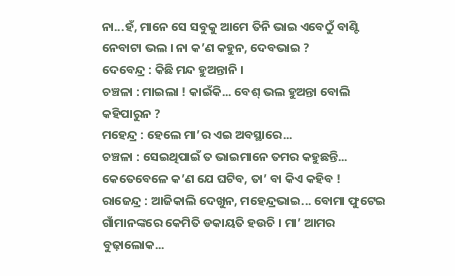ନା...ହଁ, ମାନେ ସେ ସବୁକୁ ଆମେ ତିନି ଭାଇ ଏବେଠୁଁ ବାଣ୍ଟି ନେବାଟା ଭଲ । ନା କ’ଣ କହୁନ, ଦେବଭାଇ ?
ଦେବେନ୍ଦ୍ର : କିଛି ମନ୍ଦ ହୁଅନ୍ତାନି ।
ଚଞ୍ଚଳା : ମାଇଲା ! କାଇଁକି... ବେଶ୍ ଭଲ ହୁଅନ୍ତା ବୋଲି କହିପାରୁନ ?
ମହେନ୍ଦ୍ର : ହେଲେ ମା’ର ଏଇ ଅବସ୍ଥାରେ...
ଚଞ୍ଚଳା : ସେଇଥିପାଇଁ ତ ଭାଇମାନେ ତମର କହୁଛନ୍ତି... କେତେବେଳେ କ’ଣ ଯେ ଘଟିବ, ତା’ ବା କିଏ କହିବ !
ରାଜେନ୍ଦ୍ର : ଆଜିକାଲି ଦେଖୁନ, ମହେନ୍ଦ୍ରଭାଇ... ବୋମା ଫୁଟେଇ ଗାଁମାନଙ୍କରେ କେମିତି ଡକାୟତି ହଉଚି । ମା’ ଆମର ବୁଢ଼ାଲୋକ...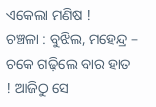ଏକେଲା ମଣିଷ !
ଚଞ୍ଚଳା : ବୁଝିଲ, ମହେନ୍ଦ୍ର – ଚକେ ଗଢ଼ିଲେ ବାର ହାତ ! ଆଜିଠୁ ସେ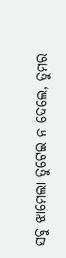ସବୁ ଝାମେଲା ତୁଟେଇ ନ ଦେଲେ, ତୁମର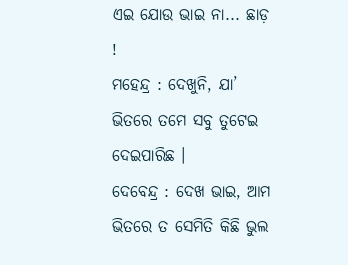ଏଇ ଯୋଉ ଭାଇ ନା... ଛାଡ଼ !
ମହେନ୍ଦ୍ର : ଦେଖୁନି, ଯା’ ଭିତରେ ତମେ ସବୁ ତୁଟେଇ ଦେଇପାରିଛ ।
ଦେବେନ୍ଦ୍ର : ଦେଖ ଭାଇ, ଆମ ଭିତରେ ତ ସେମିତି କିଛି ଭୁଲ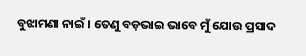ବୁଝାମଣା ନାଇଁ । ତେଣୁ ବଡ଼ଭାଇ ଭାବେ ମୁଁ ଯୋଉ ପ୍ରସାଦ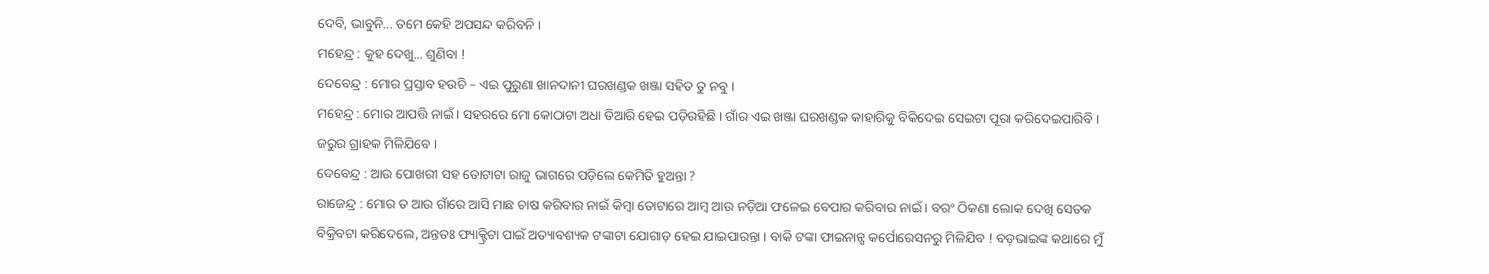ଦେବି, ଭାବୁନି... ତମେ କେହି ଅପସନ୍ଦ କରିବନି ।
ମହେନ୍ଦ୍ର : କୁହ ଦେଖୁ... ଶୁଣିବା !
ଦେବେନ୍ଦ୍ର : ମୋର ପ୍ରସ୍ତାବ ହଉଚି – ଏଇ ପୁରୁଣା ଖାନଦାନୀ ଘରଖଣ୍ଡକ ଖଞ୍ଜା ସହିତ ତୁ ନବୁ ।
ମହେନ୍ଦ୍ର : ମୋର ଆପତ୍ତି ନାଇଁ । ସହରରେ ମୋ କୋଠାଟା ଅଧା ତିଆରି ହେଇ ପଡ଼ିରହିଛି । ଗାଁର ଏଇ ଖଞ୍ଜା ଘରଖଣ୍ଡକ କାହାରିକୁ ବିକିଦେଇ ସେଇଟା ପୂରା କରିଦେଇପାରିବି । ଜରୁର ଗ୍ରାହକ ମିଳିଯିବେ ।
ଦେବେନ୍ଦ୍ର : ଆଉ ପୋଖରୀ ସହ ତୋଟାଟା ରାଜୁ ଭାଗରେ ପଡ଼ିଲେ କେମିତି ହୁଅନ୍ତା ?
ରାଜେନ୍ଦ୍ର : ମୋର ତ ଆଉ ଗାଁରେ ଆସି ମାଛ ଚାଷ କରିବାର ନାଇଁ କିମ୍ବା ତୋଟାରେ ଆମ୍ବ ଆଉ ନଡ଼ିଆ ଫଳେଇ ବେପାର କରିବାର ନାଇଁ । ବରଂ ଠିକଣା ଲୋକ ଦେଖି ସେତକ ବିକ୍ରିବଟା କରିଦେଲେ, ଅନ୍ତତଃ ଫ୍ୟାକ୍ଟ୍ରିଟା ପାଇଁ ଅତ୍ୟାବଶ୍ୟକ ଟଙ୍କାଟା ଯୋଗାଡ଼ ହେଇ ଯାଇପାରନ୍ତା । ବାକି ଟଙ୍କା ଫାଇନାନ୍ସ କର୍ପୋରେସନରୁ ମିଳିଯିବ ! ବଡ଼ଭାଇଙ୍କ କଥାରେ ମୁଁ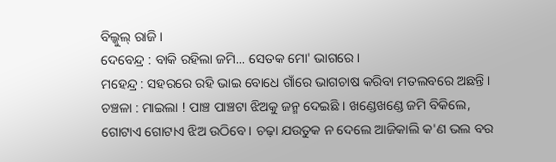ବିଲ୍କୁଲ୍ ରାଜି ।
ଦେବେନ୍ଦ୍ର : ବାକି ରହିଲା ଜମି... ସେତକ ମୋ' ଭାଗରେ ।
ମହେନ୍ଦ୍ର : ସହରରେ ରହି ଭାଇ ବୋଧେ ଗାଁରେ ଭାଗଚାଷ କରିବା ମତଲବରେ ଅଛନ୍ତି ।
ଚଞ୍ଚଳା : ମାଇଲା ! ପାଞ୍ଚ ପାଞ୍ଚଟା ଝିଅକୁ ଜନ୍ମ ଦେଇଛି । ଖଣ୍ଡେଖଣ୍ଡେ ଜମି ବିକିଲେ, ଗୋଟାଏ ଗୋଟାଏ ଝିଅ ଉଠିବେ । ଚଢ଼ା ଯଉତୁକ ନ ଦେଲେ ଆଜିକାଲି କ'ଣ ଭଲ ବର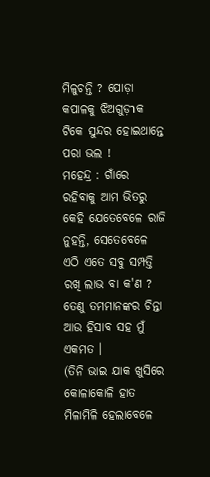ମିଳୁଚନ୍ତି ? ପୋଡ଼ା କପାଳକୁ ଝିଅଗୁଡ଼าକ ଟିକେ ସୁନ୍ଦର ହୋଇଥାନ୍ତେ ପରା ଭଲ !
ମହେନ୍ଦ୍ର : ଗାଁରେ ରହିବାକୁ ଆମ ଭିତରୁ କେହି ଯେତେବେଳେ ରାଜି ନୁହନ୍ତି, ସେତେବେଳେ ଏଠି ଏତେ ସବୁ ସମ୍ପତ୍ତି ରଖି ଲାଭ ବା କ'ଣ ? ତେଣୁ ତମମାନଙ୍କର ଚିନ୍ତା ଆଉ ହିସାବ ସହ ମୁଁ ଏକମତ ।
(ତିନି ଭାଇ ଯାକ ଖୁସିରେ କୋଳାକୋଳି ହାତ ମିଳାମିଳି ହେଲାବେଳେ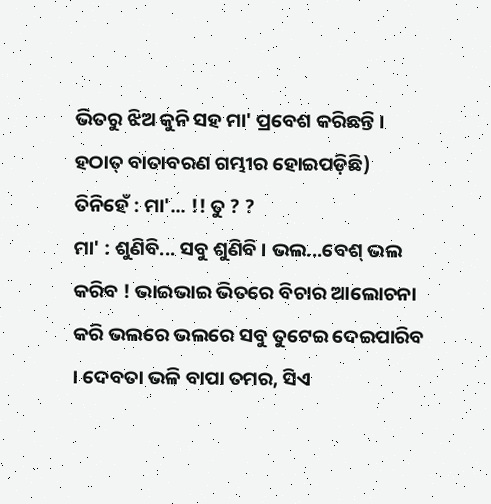ଭିତରୁ ଝିଅ କୁନି ସହ ମା' ପ୍ରବେଶ କରିଛନ୍ତି । ହଠାତ୍ ବାତାବରଣ ଗମ୍ଭୀର ହୋଇପଡ଼ିଛି)
ତିନିହେଁ : ମା'... !! ତୁ ? ?
ମା' : ଶୁଣିବି... ସବୁ ଶୁଣିବି । ଭଲ...ବେଶ୍ ଭଲ କରିବ ! ଭାଇଭାଇ ଭିତରେ ବିଚାର ଆଲୋଚନା କରି ଭଲରେ ଭଲରେ ସବୁ ତୁଟେଇ ଦେଇପାରିବ । ଦେବତା ଭଳି ବାପା ତମର, ସିଏ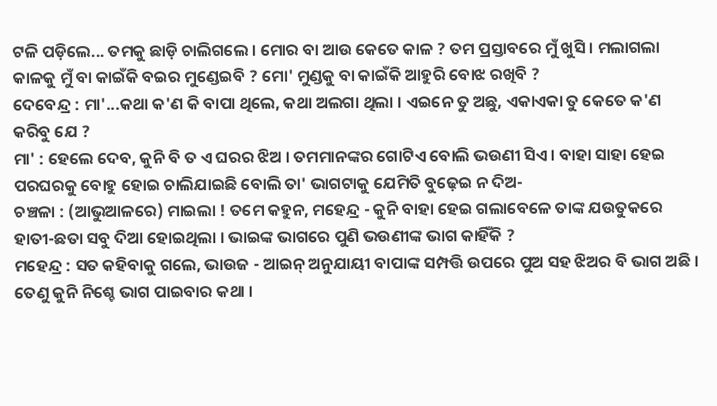ଟଳି ପଡ଼ିଲେ... ତମକୁ ଛାଡ଼ି ଚାଲିଗଲେ । ମୋର ବା ଆଉ କେତେ କାଳ ? ତମ ପ୍ରସ୍ତାବରେ ମୁଁ ଖୁସି । ମଲାଗଲା କାଳକୁ ମୁଁ ବା କାଇଁକି ବଇର ମୁଣ୍ଡେଇବି ? ମୋ' ମୁଣ୍ଡକୁ ବା କାଇଁକି ଆହୁରି ବୋଝ ରଖିବି ?
ଦେବେନ୍ଦ୍ର : ମା'...କଥା କ'ଣ କି ବାପା ଥିଲେ, କଥା ଅଲଗା ଥିଲା । ଏଇନେ ତୁ ଅଛୁ, ଏକାଏକା ତୁ କେତେ କ'ଣ କରିବୁ ଯେ ?
ମା' : ହେଲେ ଦେବ, କୁନି ବି ତ ଏ ଘରର ଝିଅ । ତମମାନଙ୍କର ଗୋଟିଏ ବୋଲି ଭଉଣୀ ସିଏ । ବାହା ସାହା ହେଇ ପରଘରକୁ ବୋହୁ ହୋଇ ଚାଲିଯାଇଛି ବୋଲି ତା' ଭାଗଟାକୁ ଯେମିତି ବୁଢ଼େଇ ନ ଦିଅ-
ଚଞ୍ଚଳା : (ଆଭୁଆଳରେ) ମାଇଲା ! ତମେ କହୁନ, ମହେନ୍ଦ୍ର - କୁନି ବାହା ହେଇ ଗଲାବେଳେ ତାଙ୍କ ଯଉତୁକରେ ହାତୀ-ଛତା ସବୁ ଦିଆ ହୋଇଥିଲା । ଭାଇଙ୍କ ଭାଗରେ ପୁଣି ଭଉଣୀଙ୍କ ଭାଗ କାହିଁକି ?
ମହେନ୍ଦ୍ର : ସତ କହିବାକୁ ଗଲେ, ଭାଉଜ - ଆଇନ୍ ଅନୁଯାୟୀ ବାପାଙ୍କ ସମ୍ପତ୍ତି ଉପରେ ପୁଅ ସହ ଝିଅର ବି ଭାଗ ଅଛି । ତେଣୁ କୁନି ନିଶ୍ଚେ ଭାଗ ପାଇବାର କଥା ।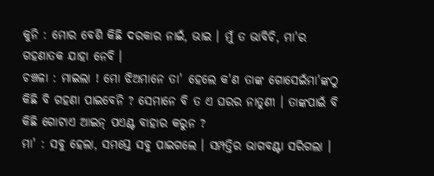କୁନି : ମୋର ବେଶି କିଛି ଦରକାର ନାଇଁ, ଭାଇ । ମୁଁ ତ ଭାବିଚି, ମା'ର ଗହଣାତକ ଯାହା ନେବି ।
ଚଞ୍ଚଳା : ମାଇଲା ! ମୋ ଝିଅମାନେ ତା' ହେଲେ କ'ଣ ତାଙ୍କ ଗୋସେଇଁମା'ଙ୍କଠୁ କିଛି ବି ଗହଣା ପାଇବେନି ? ସେମାନେ ବି ତ ଏ ଘରର ନାତୁଣୀ । ତାଙ୍କପାଇଁ ବି କିଛି ଗୋଟାଏ ଆଇନ୍ ପଏଣ୍ଟ ବାହାର କରୁନ ?
ମା' : ସବୁ ହେଲା, ସମସ୍ତେ ସବୁ ପାଇଗଲେ । ସମ୍ପତ୍ତିର ଭାଗବଣ୍ଟା ସରିଗଲା ।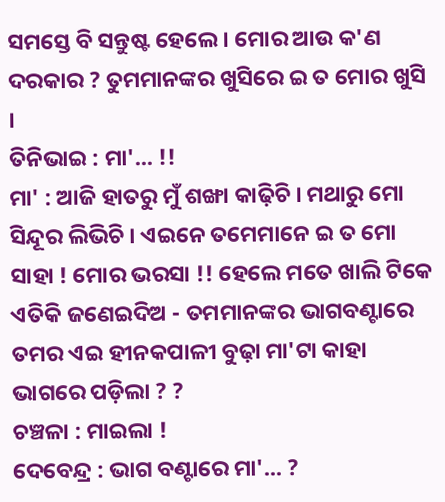ସମସ୍ତେ ବି ସନ୍ତୁଷ୍ଟ ହେଲେ । ମୋର ଆଉ କ'ଣ ଦରକାର ? ତୁମମାନଙ୍କର ଖୁସିରେ ଇ ତ ମୋର ଖୁସି ।
ତିନିଭାଇ : ମା'... !!
ମା' : ଆଜି ହାତରୁ ମୁଁ ଶଙ୍ଖା କାଢ଼ିଚି । ମଥାରୁ ମୋ ସିନ୍ଦୂର ଲିଭିଚି । ଏଇନେ ତମେମାନେ ଇ ତ ମୋ ସାହା ! ମୋର ଭରସା !! ହେଲେ ମତେ ଖାଲି ଟିକେ ଏତିକି ଜଣେଇଦିଅ - ତମମାନଙ୍କର ଭାଗବଣ୍ଟାରେ ତମର ଏଇ ହୀନକପାଳୀ ବୁଢ଼ା ମା'ଟା କାହା ଭାଗରେ ପଡ଼ିଲା ? ?
ଚଞ୍ଚଳା : ମାଇଲା !
ଦେବେନ୍ଦ୍ର : ଭାଗ ବଣ୍ଟାରେ ମା'... ?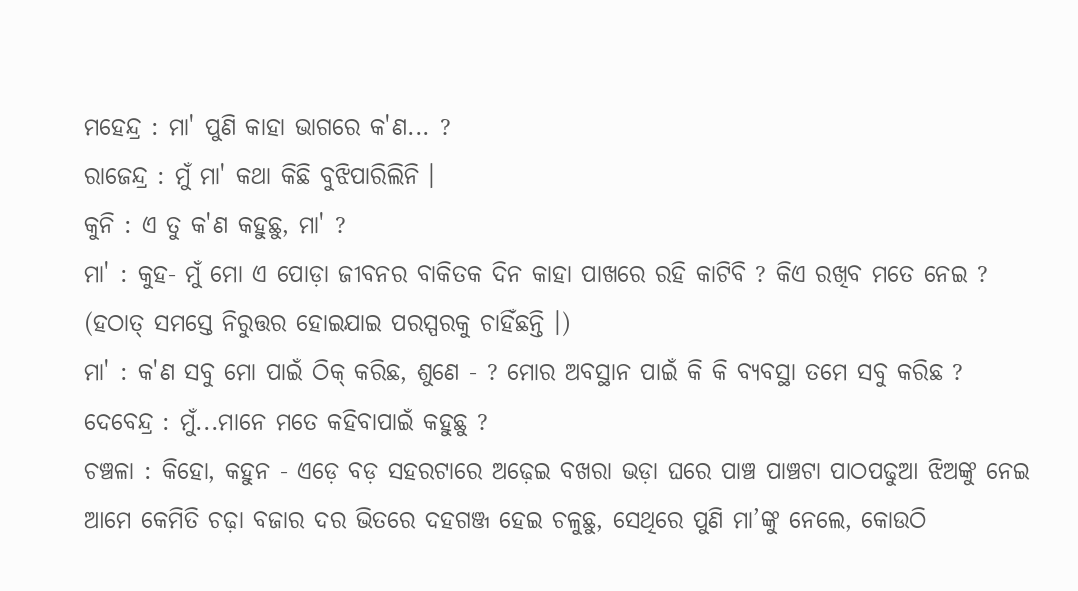ମହେନ୍ଦ୍ର : ମା' ପୁଣି କାହା ଭାଗରେ କ'ଣ... ?
ରାଜେନ୍ଦ୍ର : ମୁଁ ମା' କଥା କିଛି ବୁଝିପାରିଲିନି ।
କୁନି : ଏ ତୁ କ'ଣ କହୁଛୁ, ମା' ?
ମା' : କୁହ- ମୁଁ ମୋ ଏ ପୋଡ଼ା ଜୀବନର ବାକିତକ ଦିନ କାହା ପାଖରେ ରହି କାଟିବି ? କିଏ ରଖିବ ମତେ ନେଇ ?
(ହଠାତ୍ ସମସ୍ତେ ନିରୁତ୍ତର ହୋଇଯାଇ ପରସ୍ପରକୁ ଚାହିଁଛନ୍ତି ।)
ମା' : କ'ଣ ସବୁ ମୋ ପାଇଁ ଠିକ୍ କରିଛ, ଶୁଣେ - ? ମୋର ଅବସ୍ଥାନ ପାଇଁ କି କି ବ୍ୟବସ୍ଥା ତମେ ସବୁ କରିଛ ?
ଦେବେନ୍ଦ୍ର : ମୁଁ...ମାନେ ମତେ କହିବାପାଇଁ କହୁଛୁ ?
ଚଞ୍ଚଳା : କିହୋ, କହୁନ - ଏଡ଼େ ବଡ଼ ସହରଟାରେ ଅଢ଼େଇ ବଖରା ଭଡ଼ା ଘରେ ପାଞ୍ଚ ପାଞ୍ଚଟା ପାଠପଢୁଆ ଝିଅଙ୍କୁ ନେଇ ଆମେ କେମିତି ଚଢ଼ା ବଜାର ଦର ଭିତରେ ଦହଗଞ୍ଜ ହେଇ ଚଳୁଛୁ, ସେଥିରେ ପୁଣି ମା’ଙ୍କୁ ନେଲେ, କୋଉଠି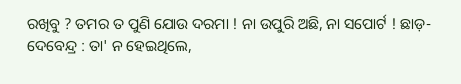ରଖିବୁ ? ତମର ତ ପୁଣି ଯୋଉ ଦରମା ! ନା ଉପୁରି ଅଛି, ନା ସପୋର୍ଟ ! ଛାଡ଼-
ଦେବେନ୍ଦ୍ର : ତା' ନ ହେଇଥିଲେ,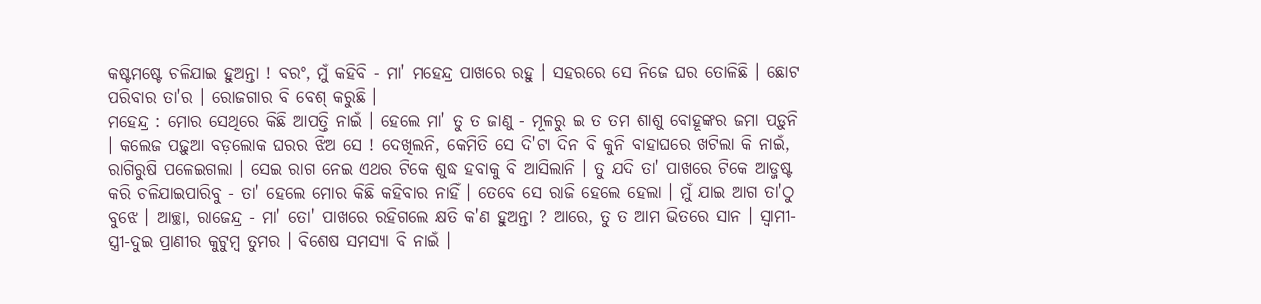କଷ୍ଟମଷ୍ଟେ ଚଳିଯାଇ ହୁଅନ୍ତା ! ବରଂ, ମୁଁ କହିବି - ମା' ମହେନ୍ଦ୍ର ପାଖରେ ରହୁ । ସହରରେ ସେ ନିଜେ ଘର ତୋଳିଛି । ଛୋଟ ପରିବାର ତା'ର । ରୋଜଗାର ବି ବେଶ୍ କରୁଛି ।
ମହେନ୍ଦ୍ର : ମୋର ସେଥିରେ କିଛି ଆପତ୍ତି ନାଇଁ । ହେଲେ ମା' ତୁ ତ ଜାଣୁ - ମୂଳରୁ ଇ ତ ତମ ଶାଶୁ ବୋହୂଙ୍କର ଜମା ପଡ଼ୁନି । କଲେଜ ପଢ଼ୁଆ ବଡ଼ଲୋକ ଘରର ଝିଅ ସେ ! ଦେଖିଲନି, କେମିତି ସେ ଦି'ଟା ଦିନ ବି କୁନି ବାହାଘରେ ଖଟିଲା କି ନାଇଁ, ରାଗିରୁଷି ପଳେଇଗଲା । ସେଇ ରାଗ ନେଇ ଏଥର ଟିକେ ଶୁଦ୍ଧ ହବାକୁ ବି ଆସିଲାନି । ତୁ ଯଦି ତା' ପାଖରେ ଟିକେ ଆଡ୍ଜଷ୍ଟ କରି ଚଳିଯାଇପାରିବୁ - ତା' ହେଲେ ମୋର କିଛି କହିବାର ନାହିଁ । ତେବେ ସେ ରାଜି ହେଲେ ହେଲା । ମୁଁ ଯାଇ ଆଗ ତା'ଠୁ ବୁଝେ । ଆଚ୍ଛା, ରାଜେନ୍ଦ୍ର - ମା' ତୋ' ପାଖରେ ରହିଗଲେ କ୍ଷତି କ'ଣ ହୁଅନ୍ତା ? ଆରେ, ତୁ ତ ଆମ ଭିତରେ ସାନ । ସ୍ୱାମୀ-ସ୍ତ୍ରୀ-ଦୁଇ ପ୍ରାଣୀର କୁଟୁମ୍ବ ତୁମର । ବିଶେଷ ସମସ୍ୟା ବି ନାଇଁ ।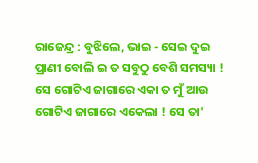ରାଜେନ୍ଦ୍ର : ବୁଝିଲେ, ଭାଇ - ସେଇ ଦୁଇ ପ୍ରାଣୀ ବୋଲି ଇ ତ ସବୁଠୁ ବେଶି ସମସ୍ୟା ! ସେ ଗୋଟିଏ ଜାଗାରେ ଏକା ତ ମୁଁ ଆଉ ଗୋଟିଏ ଜାଗାରେ ଏକେଲା ! ସେ ତା'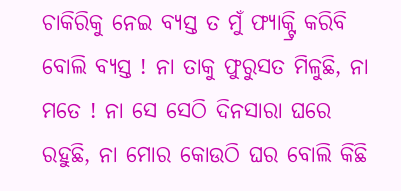ଚାକିରିକୁ ନେଇ ବ୍ୟସ୍ତ ତ ମୁଁ ଫ୍ୟାକ୍ଟ୍ରି କରିବି ବୋଲି ବ୍ୟସ୍ତ ! ନା ତାକୁ ଫୁରୁସତ ମିଳୁଛି, ନା ମତେ ! ନା ସେ ସେଠି ଦିନସାରା ଘରେ ରହୁଛି, ନା ମୋର କୋଉଠି ଘର ବୋଲି କିଛି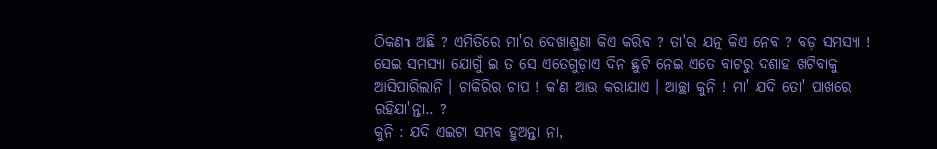ଠିକଣา ଅଛି ? ଏମିତିରେ ମା'ର ଦେଖାଶୁଣା କିଏ କରିବ ? ତା'ର ଯତ୍ନ କିଏ ନେବ ? ବଡ଼ ସମସ୍ୟା ! ସେଇ ସମସ୍ୟା ଯୋଗୁଁ ଇ ତ ସେ ଏତେଗୁଡ଼ାଏ ଦିନ ଛୁଟି ନେଇ ଏତେ ବାଟରୁ ଦଶାହ ଖଟିବାକୁ ଆସିପାରିଲାନି । ଚାକିରିର ଚାପ ! କ'ଣ ଆଉ କରାଯାଏ । ଆଚ୍ଛା କୁନି ! ମା' ଯଦି ତୋ' ପାଖରେ ରହିଯା'ନ୍ତା.. ?
କୁନି : ଯଦି ଏଇଟା ସମ୍ଭବ ହୁଅନ୍ତା ନା,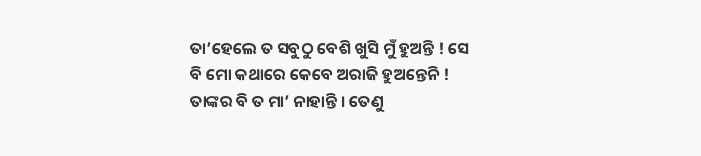ତା’ହେଲେ ତ ସବୁଠୁ ବେଶି ଖୁସି ମୁଁ ହୁଅନ୍ତି ! ସେ ବି ମୋ କଥାରେ କେବେ ଅରାଜି ହୁଅନ୍ତେନି ! ତାଙ୍କର ବି ତ ମା’ ନାହାନ୍ତି । ତେଣୁ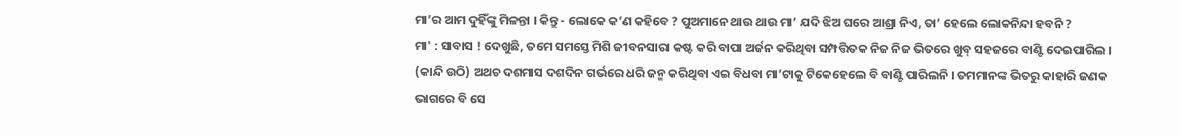ମା’ର ଆମ ଦୁହିଁଙ୍କୁ ମିଳନ୍ତା । କିନ୍ତୁ - ଲୋକେ କ’ଣ କହିବେ ? ପୁଅମାନେ ଥାଉ ଥାଉ ମା’ ଯଦି ଝିଅ ଘରେ ଆଶ୍ରା ନିଏ, ତା’ ହେଲେ ଲୋକନିନ୍ଦା ହବନି ?
ମା' : ସାବାସ ! ଦେଖୁଛି, ତମେ ସମସ୍ତେ ମିଶି ଜୀବନସାରା କଷ୍ଟ କରି ବାପା ଅର୍ଜନ କରିଥିବା ସମ୍ପତ୍ତିତକ ନିଜ ନିଜ ଭିତରେ ଖୁବ୍ ସହଜରେ ବାଣ୍ଟି ଦେଇପାରିଲ । (କାନ୍ଦି ଉଠି) ଅଥଚ ଦଶମାସ ଦଶଦିନ ଗର୍ଭରେ ଧରି ଜନ୍ମ କରିଥିବା ଏଇ ବିଧବା ମା’ଟାକୁ ଟିକେହେଲେ ବି ବାଣ୍ଟି ପାରିଲନି । ତମମାନଙ୍କ ଭିତରୁ କାହାରି ଜଣକ ଭାଗରେ ବି ସେ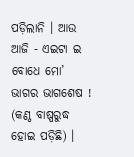ପଡ଼ିଲାନି । ଆଉ ଆଜି - ଏଇଟା ଇ ବୋଧେ ମୋ’ ଭାଗର ଭାଗଶେଷ ! (କଣ୍ଠ ବାଷ୍ପରୁଦ୍ଧ ହୋଇ ପଡ଼ିଛି) ।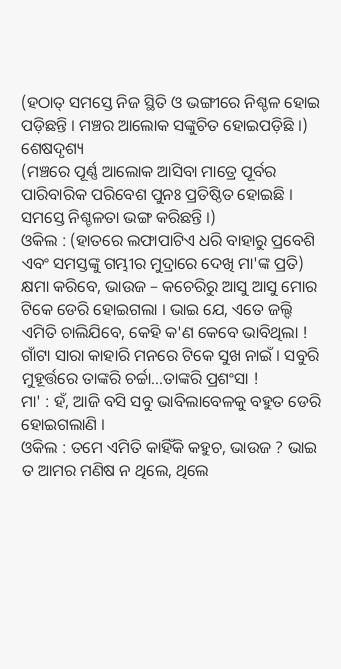(ହଠାତ୍ ସମସ୍ତେ ନିଜ ସ୍ଥିତି ଓ ଭଙ୍ଗୀରେ ନିଶ୍ଚଳ ହୋଇ ପଡ଼ିଛନ୍ତି । ମଞ୍ଚର ଆଲୋକ ସଙ୍କୁଚିତ ହୋଇପଡ଼ିଛି ।)
ଶେଷଦୃଶ୍ୟ
(ମଞ୍ଚରେ ପୂର୍ଣ୍ଣ ଆଲୋକ ଆସିବା ମାତ୍ରେ ପୂର୍ବର ପାରିବାରିକ ପରିବେଶ ପୁନଃ ପ୍ରତିଷ୍ଠିତ ହୋଇଛି । ସମସ୍ତେ ନିଶ୍ଚଳତା ଭଙ୍ଗ କରିଛନ୍ତି ।)
ଓକିଲ : (ହାତରେ ଲଫାପାଟିଏ ଧରି ବାହାରୁ ପ୍ରବେଶି ଏବଂ ସମସ୍ତଙ୍କୁ ଗମ୍ଭୀର ମୁଦ୍ରାରେ ଦେଖି ମା'ଙ୍କ ପ୍ରତି) କ୍ଷମା କରିବେ, ଭାଉଜ – କଚେରିରୁ ଆସୁ ଆସୁ ମୋର ଟିକେ ଡେରି ହୋଇଗଲା । ଭାଇ ଯେ, ଏତେ ଜଲ୍ଦି ଏମିତି ଚାଲିଯିବେ, କେହି କ'ଣ କେବେ ଭାବିଥିଲା ! ଗାଁଟା ସାରା କାହାରି ମନରେ ଟିକେ ସୁଖ ନାଇଁ । ସବୁରି ମୁହୂର୍ତ୍ତରେ ତାଙ୍କରି ଚର୍ଚ୍ଚା...ତାଙ୍କରି ପ୍ରଶଂସା !
ମା' : ହଁ, ଆଜି ବସି ସବୁ ଭାବିଲାବେଳକୁ ବହୁତ ଡେରି ହୋଇଗଲାଣି ।
ଓକିଲ : ତମେ ଏମିତି କାହିଁକି କହୁଚ, ଭାଉଜ ? ଭାଇ ତ ଆମର ମଣିଷ ନ ଥିଲେ, ଥିଲେ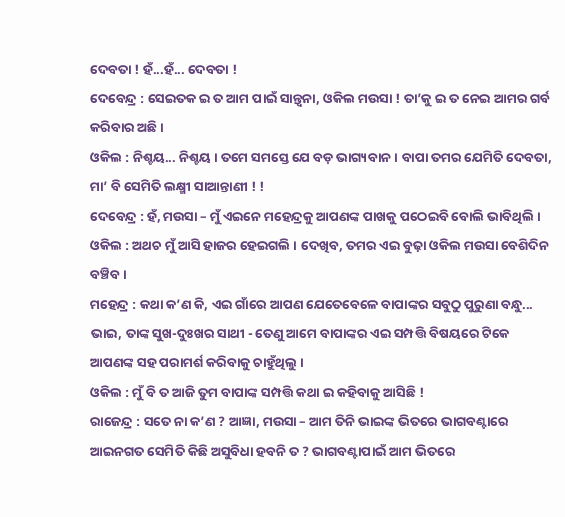ଦେବତା ! ହଁ...ହଁ... ଦେବତା !
ଦେବେନ୍ଦ୍ର : ସେଇତକ ଇ ତ ଆମ ପାଇଁ ସାନ୍ତ୍ୱନା, ଓକିଲ ମଉସା ! ତା’କୁ ଇ ତ ନେଇ ଆମର ଗର୍ବ କରିବାର ଅଛି ।
ଓକିଲ : ନିଶ୍ଚୟ... ନିଶ୍ଚୟ । ତମେ ସମସ୍ତେ ଯେ ବଡ଼ ଭାଗ୍ୟବାନ । ବାପା ତମର ଯେମିତି ଦେବତା, ମା’ ବି ସେମିତି ଲକ୍ଷ୍ମୀ ସାଆନ୍ତାଣୀ ! !
ଦେବେନ୍ଦ୍ର : ହଁ, ମଉସା – ମୁଁ ଏଇନେ ମହେନ୍ଦ୍ରକୁ ଆପଣଙ୍କ ପାଖକୁ ପଠେଇବି ବୋଲି ଭାବିଥିଲି ।
ଓକିଲ : ଅଥଚ ମୁଁ ଆସି ହାଜର ହେଇଗଲି । ଦେଖିବ, ତମର ଏଇ ବୁଢ଼ା ଓକିଲ ମଉସା ବେଶିଦିନ ବଞ୍ଚିବ ।
ମହେନ୍ଦ୍ର : କଥା କ’ଣ କି, ଏଇ ଗାଁରେ ଆପଣ ଯେତେବେଳେ ବାପାଙ୍କର ସବୁଠୁ ପୁରୁଣା ବନ୍ଧୁ... ଭାଇ, ତାଙ୍କ ସୁଖ-ଦୁଃଖର ସାଥୀ - ତେଣୁ ଆମେ ବାପାଙ୍କର ଏଇ ସମ୍ପତ୍ତି ବିଷୟରେ ଟିକେ ଆପଣଙ୍କ ସହ ପରାମର୍ଶ କରିବାକୁ ଚାହୁଁଥିଲୁ ।
ଓକିଲ : ମୁଁ ବି ତ ଆଜି ତୁମ ବାପାଙ୍କ ସମ୍ପତ୍ତି କଥା ଇ କହିବାକୁ ଆସିଛି !
ରାଜେନ୍ଦ୍ର : ସତେ ନା କ’ଣ ? ଆଜ୍ଞା, ମଉସା – ଆମ ତିନି ଭାଇଙ୍କ ଭିତରେ ଭାଗବଣ୍ଟାରେ ଆଇନଗତ ସେମିତି କିଛି ଅସୁବିଧା ହବନି ତ ? ଭାଗବଣ୍ଟାପାଇଁ ଆମ ଭିତରେ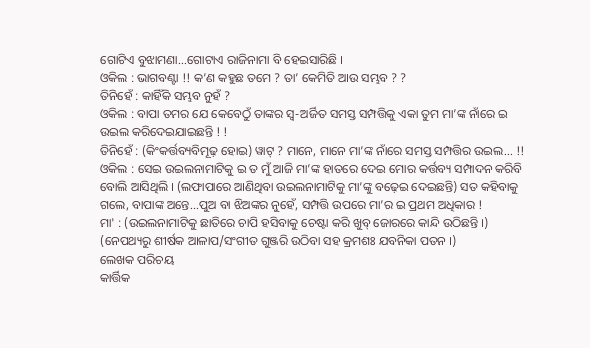ଗୋଟିଏ ବୁଝାମଣା...ଗୋଟାଏ ରାଜିନାମା ବି ହେଇସାରିଛି ।
ଓକିଲ : ଭାଗବଣ୍ଟା !! କ’ଣ କହୁଛ ତମେ ? ତା’ କେମିତି ଆଉ ସମ୍ଭବ ? ?
ତିନିହେଁ : କାହିଁକି ସମ୍ଭବ ନୁହଁ ?
ଓକିଲ : ବାପା ତମର ଯେ କେବେଠୁଁ ତାଙ୍କର ସ୍ୱ-ଅର୍ଜିତ ସମସ୍ତ ସମ୍ପତ୍ତିକୁ ଏକା ତୁମ ମା’ଙ୍କ ନାଁରେ ଇ ଉଇଲ କରିଦେଇଯାଇଛନ୍ତି ! !
ତିନିହେଁ : (କିଂକର୍ତ୍ତବ୍ୟବିମୂଢ଼ ହୋଇ) ୱାଟ୍ ? ମାନେ, ମାନେ ମା’ଙ୍କ ନାଁରେ ସମସ୍ତ ସମ୍ପତ୍ତିର ଉଇଲ... !!
ଓକିଲ : ସେଇ ଉଇଲନାମାଟିକୁ ଇ ତ ମୁଁ ଆଜି ମା’ଙ୍କ ହାତରେ ଦେଇ ମୋର କର୍ତ୍ତବ୍ୟ ସମ୍ପାଦନ କରିବି ବୋଲି ଆସିଥିଲି । (ଲଫାପାରେ ଆଣିଥିବା ଉଇଲନାମାଟିକୁ ମା’ଙ୍କୁ ବଢ଼େଇ ଦେଇଛନ୍ତି) ସତ କହିବାକୁ ଗଲେ, ବାପାଙ୍କ ଅନ୍ତେ...ପୁଅ ବା ଝିଅଙ୍କର ନୁହେଁ, ସମ୍ପତ୍ତି ଉପରେ ମା’ର ଇ ପ୍ରଥମ ଅଧିକାର !
ମା' : (ଉଇଲନାମାଟିକୁ ଛାତିରେ ଚାପି ହସିବାକୁ ଚେଷ୍ଟା କରି ଖୁବ୍ ଜୋରରେ କାନ୍ଦି ଉଠିଛନ୍ତି ।)
(ନେପଥ୍ୟରୁ ଶୀର୍ଷକ ଆଳାପ/ସଂଗୀତ ଗୁଞ୍ଜରି ଉଠିବା ସହ କ୍ରମଶଃ ଯବନିକା ପତନ ।)
ଲେଖକ ପରିଚୟ
କାର୍ତ୍ତିକ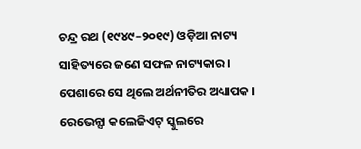ଚନ୍ଦ୍ର ରଥ (୧୯୪୯–୨୦୧୯) ଓଡ଼ିଆ ନାଟ୍ୟ ସାହିତ୍ୟରେ ଜଣେ ସଫଳ ନାଟ୍ୟକାର । ପେଶାରେ ସେ ଥିଲେ ଅର୍ଥନୀତିର ଅଧ୍ୟାପକ । ରେଭେନ୍ସା କଲେଜିଏଟ୍ ସ୍କୁଲରେ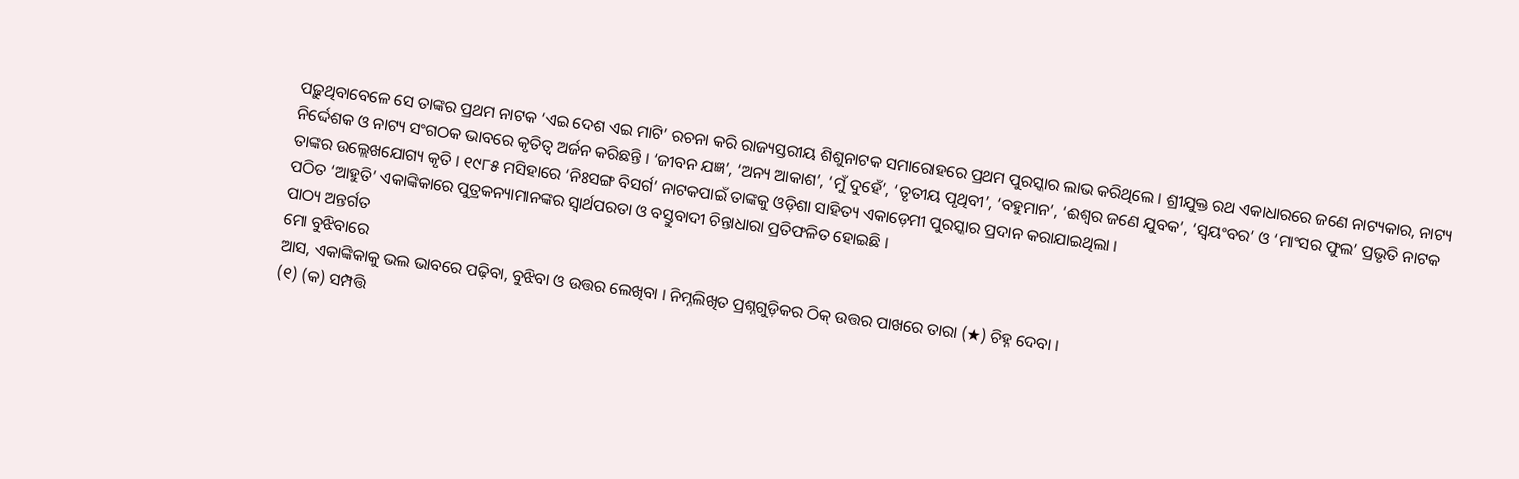ପଢ଼ୁଥିବାବେଳେ ସେ ତାଙ୍କର ପ୍ରଥମ ନାଟକ ‘ଏଇ ଦେଶ ଏଇ ମାଟି’ ରଚନା କରି ରାଜ୍ୟସ୍ତରୀୟ ଶିଶୁନାଟକ ସମାରୋହରେ ପ୍ରଥମ ପୁରସ୍କାର ଲାଭ କରିଥିଲେ । ଶ୍ରୀଯୁକ୍ତ ରଥ ଏକାଧାରରେ ଜଣେ ନାଟ୍ୟକାର, ନାଟ୍ୟ ନିର୍ଦ୍ଦେଶକ ଓ ନାଟ୍ୟ ସଂଗଠକ ଭାବରେ କୃତିତ୍ୱ ଅର୍ଜନ କରିଛନ୍ତି । ‘ଜୀବନ ଯଜ୍ଞ’, ‘ଅନ୍ୟ ଆକାଶ’, ‘ମୁଁ ଦୁହେଁ’, ‘ତୃତୀୟ ପୃଥିବୀ’, ‘ବହୁମାନ’, ‘ଈଶ୍ୱର ଜଣେ ଯୁବକ’, ‘ସ୍ୱୟଂବର’ ଓ ‘ମାଂସର ଫୁଲ’ ପ୍ରଭୃତି ନାଟକ ତାଙ୍କର ଉଲ୍ଲେଖଯୋଗ୍ୟ କୃତି । ୧୯୮୫ ମସିହାରେ ‘ନିଃସଙ୍ଗ ବିସର୍ଗ’ ନାଟକପାଇଁ ତାଙ୍କକୁ ଓଡ଼ିଶା ସାହିତ୍ୟ ଏକାଡ଼େମୀ ପୁରସ୍କାର ପ୍ରଦାନ କରାଯାଇଥିଲା ।
ପଠିତ ‘ଆହୁତି’ ଏକାଙ୍କିକାରେ ପୁତ୍ରକନ୍ୟାମାନଙ୍କର ସ୍ୱାର୍ଥପରତା ଓ ବସ୍ତୁବାଦୀ ଚିନ୍ତାଧାରା ପ୍ରତିଫଳିତ ହୋଇଛି ।
ପାଠ୍ୟ ଅନ୍ତର୍ଗତ
ମୋ ବୁଝିବାରେ
ଆସ, ଏକାଙ୍କିକାକୁ ଭଲ ଭାବରେ ପଢ଼ିବା, ବୁଝିବା ଓ ଉତ୍ତର ଲେଖିବା । ନିମ୍ନଲିଖିତ ପ୍ରଶ୍ନଗୁଡ଼ିକର ଠିକ୍ ଉତ୍ତର ପାଖରେ ତାରା (★) ଚିହ୍ନ ଦେବା ।
(୧) (କ) ସମ୍ପତ୍ତି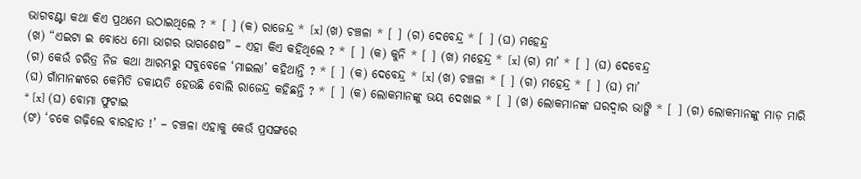ଭାଗବଣ୍ଟା କଥା କିଏ ପ୍ରଥମେ ଉଠାଇଥିଲେ ? * [ ] (କ) ରାଜେନ୍ଦ୍ର * [x] (ଖ) ଚଞ୍ଚଳା * [ ] (ଗ) ଦେବେନ୍ଦ୍ର * [ ] (ଘ) ମହେନ୍ଦ୍ର
(ଖ) “ଏଇଟା ଇ ବୋଧେ ମୋ ଭାଗର ଭାଗଶେଷ” – ଏହା କିଏ କହିଥିଲେ ? * [ ] (କ) କୁନି * [ ] (ଖ) ମହେନ୍ଦ୍ର * [x] (ଗ) ମା’ * [ ] (ଘ) ଦେବେନ୍ଦ୍ର
(ଗ) କେଉଁ ଚରିତ୍ର ନିଜ କଥା ଆରମ୍ଭରୁ ସବୁବେଳେ ‘ମାଇଲା’ କହିଥାନ୍ତି ? * [ ] (କ) ଦେବେନ୍ଦ୍ର * [x] (ଖ) ଚଞ୍ଚଳା * [ ] (ଗ) ମହେନ୍ଦ୍ର * [ ] (ଘ) ମା’
(ଘ) ଗାଁମାନଙ୍କରେ କେମିତି ଡକାୟତି ହେଉଛି ବୋଲି ରାଜେନ୍ଦ୍ର କହିଛନ୍ତି ? * [ ] (କ) ଲୋକମାନଙ୍କୁ ଭୟ ଦେଖାଇ * [ ] (ଖ) ଲୋକମାନଙ୍କ ଘରଦ୍ୱାର ଭାଙ୍ଗି * [ ] (ଗ) ଲୋକମାନଙ୍କୁ ମାଡ଼ ମାରି * [x] (ଘ) ବୋମା ଫୁଟାଇ
(ଙ) ‘ଚକେ ଗଢ଼ିଲେ ବାରହାତ !’ – ଚଞ୍ଚଳା ଏହାକୁ କେଉଁ ପ୍ରସଙ୍ଗରେ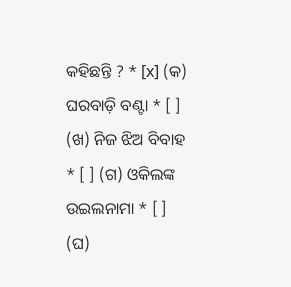କହିଛନ୍ତି ? * [x] (କ) ଘରବାଡ଼ି ବଣ୍ଟା * [ ] (ଖ) ନିଜ ଝିଅ ବିବାହ * [ ] (ଗ) ଓକିଲଙ୍କ ଉଇଲନାମା * [ ] (ଘ)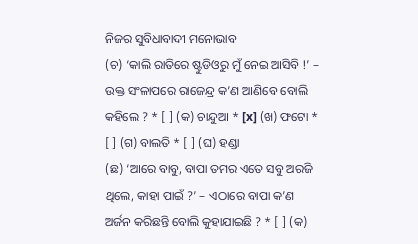ନିଜର ସୁବିଧାବାଦୀ ମନୋଭାବ
(ଚ) ‘କାଲି ରାତିରେ ଷ୍ଟୁଡିଓରୁ ମୁଁ ନେଇ ଆସିବି !’ – ଉକ୍ତ ସଂଳାପରେ ରାଜେନ୍ଦ୍ର କ’ଣ ଆଣିବେ ବୋଲି କହିଲେ ? * [ ] (କ) ଚାନ୍ଦୁଆ * [x] (ଖ) ଫଟୋ * [ ] (ଗ) ବାଲତି * [ ] (ଘ) ହଣ୍ଡା
(ଛ) ‘ଆରେ ବାବୁ, ବାପା ତମର ଏତେ ସବୁ ଅରଜି ଥିଲେ, କାହା ପାଇଁ ?’ – ଏଠାରେ ବାପା କ’ଣ ଅର୍ଜନ କରିଛନ୍ତି ବୋଲି କୁହାଯାଇଛି ? * [ ] (କ)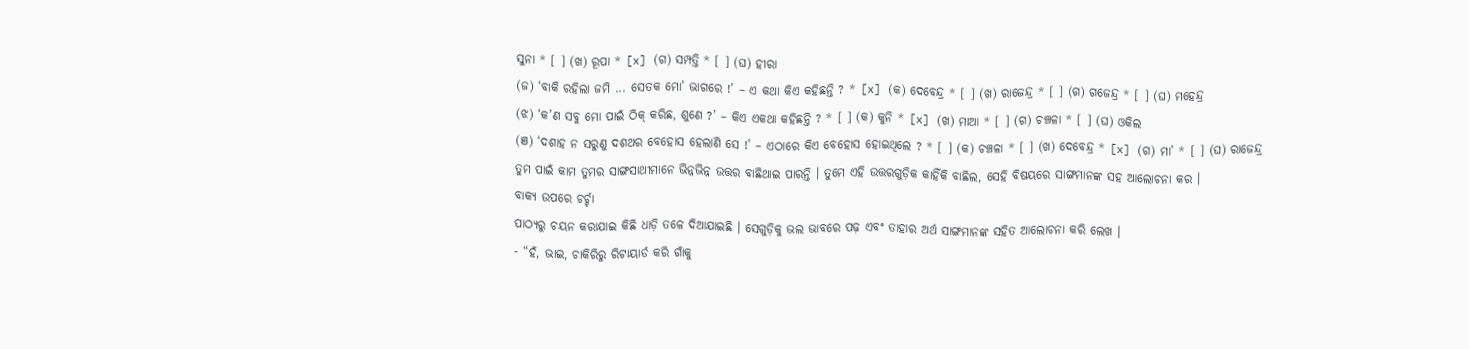ସୁନା * [ ] (ଖ) ରୂପା * [x] (ଗ) ସମ୍ପତ୍ତି * [ ] (ଘ) ହୀରା
(ଜ) ‘ବାକି ରହିଲା ଜମି ... ସେତକ ମୋ’ ଭାଗରେ !’ – ଏ କଥା କିଏ କହିଛନ୍ତି ? * [x] (କ) ଦେବେନ୍ଦ୍ର * [ ] (ଖ) ରାଜେନ୍ଦ୍ର * [ ] (ଗ) ଗଜେନ୍ଦ୍ର * [ ] (ଘ) ମହେନ୍ଦ୍ର
(ଝ) ‘କ’ଣ ସବୁ ମୋ ପାଇଁ ଠିକ୍ କରିଛ, ଶୁଣେ ?’ – କିଏ ଏକଥା କହିଛନ୍ତି ? * [ ] (କ) କୁନି * [x] (ଖ) ମାଆ * [ ] (ଗ) ଚଞ୍ଚଳା * [ ] (ଘ) ଓକିଲ
(ଞ) ‘ଦଶାହ ନ ସରୁଣୁ ଦଶଥର ବେହୋସ ହେଲାଣି ସେ !’ – ଏଠାରେ କିଏ ବେହୋସ ହୋଇଥିଲେ ? * [ ] (କ) ଚଞ୍ଚଳା * [ ] (ଖ) ଦେବେନ୍ଦ୍ର * [x] (ଗ) ମା’ * [ ] (ଘ) ରାଜେନ୍ଦ୍ର
ତୁମ ପାଇଁ କାମ ତୁମର ସାଙ୍ଗସାଥୀମାନେ ଭିନ୍ନଭିନ୍ନ ଉତ୍ତର ବାଛିଥାଇ ପାରନ୍ତି । ତୁମେ ଏହି ଉତ୍ତରଗୁଡ଼ିକ କାହିଁକି ବାଛିଲ, ସେହି ବିଷୟରେ ସାଙ୍ଗମାନଙ୍କ ସହ ଆଲୋଚନା କର ।
ବାକ୍ୟ ଉପରେ ଚର୍ଚ୍ଚା
ପାଠ୍ୟରୁ ଚୟନ କରାଯାଇ କିଛି ଧାଡ଼ି ତଳେ ଦିଆଯାଇଛି । ସେଗୁଡ଼ିକୁ ଭଲ ଭାବରେ ପଢ଼ ଏବଂ ତାହାର ଅର୍ଥ ସାଙ୍ଗମାନଙ୍କ ସହିତ ଆଲୋଚନା କରି ଲେଖ ।
- “ହଁ, ଭାଇ, ଚାକିରିରୁ ରିଟାୟାର୍ଡ କରି ଗାଁକୁ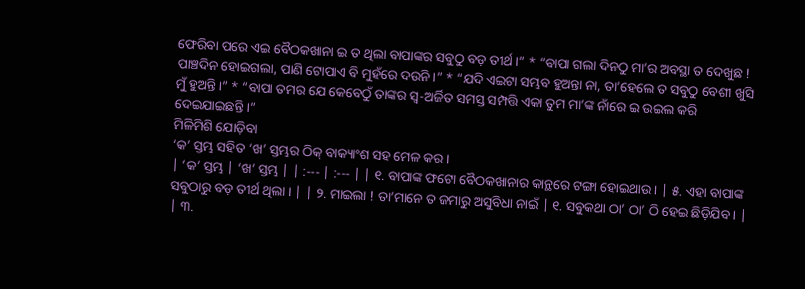ଫେରିବା ପରେ ଏଇ ବୈଠକଖାନା ଇ ତ ଥିଲା ବାପାଙ୍କର ସବୁଠୁ ବଡ଼ ତୀର୍ଥ ।” * “ବାପା ଗଲା ଦିନଠୁ ମା’ର ଅବସ୍ଥା ତ ଦେଖୁଛ ! ପାଞ୍ଚଦିନ ହୋଇଗଲା, ପାଣି ଟୋପାଏ ବି ମୁହଁରେ ଦଉନି ।” * “ଯଦି ଏଇଟା ସମ୍ଭବ ହୁଅନ୍ତା ନା, ତା’ହେଲେ ତ ସବୁଠୁ ବେଶୀ ଖୁସି ମୁଁ ହୁଅନ୍ତି ।” * “ବାପା ତମର ଯେ କେବେଠୁଁ ତାଙ୍କର ସ୍ୱ-ଅର୍ଜିତ ସମସ୍ତ ସମ୍ପତ୍ତି ଏକା ତୁମ ମା’ଙ୍କ ନାଁରେ ଇ ଉଇଲ କରି ଦେଇଯାଇଛନ୍ତି ।”
ମିଳିମିଶି ଯୋଡ଼ିବା
‘କ’ ସ୍ତମ୍ଭ ସହିତ ‘ଖ’ ସ୍ତମ୍ଭର ଠିକ୍ ବାକ୍ୟାଂଶ ସହ ମେଳ କର ।
| ‘କ’ ସ୍ତମ୍ଭ | ‘ଖ’ ସ୍ତମ୍ଭ | | :--- | :--- | | ୧. ବାପାଙ୍କ ଫଟୋ ବୈଠକଖାନାର କାନ୍ଥରେ ଟଙ୍ଗା ହୋଇଥାଉ । | ୫. ଏହା ବାପାଙ୍କ ସବୁଠାରୁ ବଡ଼ ତୀର୍ଥ ଥିଲା । | | ୨. ମାଇଲା ! ତା’ମାନେ ତ ଜମାରୁ ଅସୁବିଧା ନାଇଁ | ୧. ସବୁକଥା ଠା’ ଠା’ ଠି ହେଇ ଛିଡ଼ିଯିବ । | | ୩.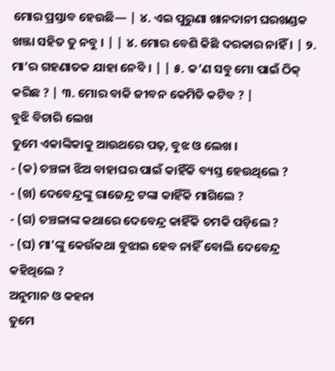ମୋର ପ୍ରସ୍ତାବ ହେଉଛି— | ୪. ଏଇ ପୁରୁଣା ଖାନଦାନୀ ଘରଖଣ୍ଡକ ଖଞ୍ଜା ସହିତ ତୁ ନବୁ । | | ୪. ମୋର ବେଶି କିଛି ଦରକାର ନାହିଁ । | ୨. ମା’ର ଗହଣାତକ ଯାହା ନେବି । | | ୫. କ’ଣ ସବୁ ମୋ ପାଇଁ ଠିକ୍ କରିଛ ? | ୩. ମୋର ବାକି ଜୀବନ କେମିତି କଟିବ ? |
ବୁଝି ବିଚାରି ଲେଖ
ତୁମେ ଏକାଙ୍କିକାକୁ ଆଉଥରେ ପଢ଼, ବୁଝ ଓ ଲେଖ ।
- (କ) ଚଞ୍ଚଳା ଝିଅ ବାହାଘର ପାଇଁ କାହିଁକି ବ୍ୟସ୍ତ ହେଉଥିଲେ ?
- (ଖ) ଦେବେନ୍ଦ୍ରଙ୍କୁ ରାଜେନ୍ଦ୍ର ଟଙ୍କା କାହିଁକି ମାଗିଲେ ?
- (ଗ) ଚଞ୍ଚଳାଙ୍କ କଥାରେ ଦେବେନ୍ଦ୍ର କାହିଁକି ଚମକି ପଡ଼ିଲେ ?
- (ଘ) ମା'ଙ୍କୁ କେଉଁକଥା ବୁଝାଇ ହେବ ନାହିଁ ବୋଲି ଦେବେନ୍ଦ୍ର କହିଥିଲେ ?
ଅନୁମାନ ଓ କହନା
ତୁମେ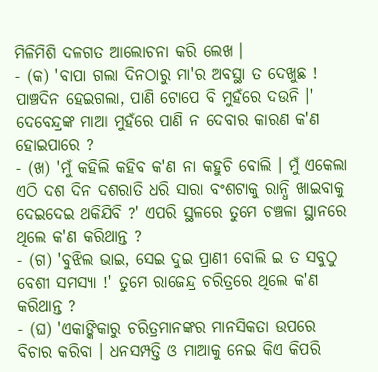ମିଳିମିଶି ଦଳଗତ ଆଲୋଚନା କରି ଲେଖ ।
- (କ) 'ବାପା ଗଲା ଦିନଠାରୁ ମା'ର ଅବସ୍ଥା ତ ଦେଖୁଛ ! ପାଞ୍ଚଦିନ ହେଇଗଲା, ପାଣି ଟୋପେ ବି ମୁହଁରେ ଦଉନି ।' ଦେବେନ୍ଦ୍ରଙ୍କ ମାଆ ମୁହଁରେ ପାଣି ନ ଦେବାର କାରଣ କ'ଣ ହୋଇପାରେ ?
- (ଖ) 'ମୁଁ କହିଲି କହିବ କ'ଣ ନା କହୁଚି ବୋଲି । ମୁଁ ଏକେଲା ଏଠି ଦଶ ଦିନ ଦଶରାତି ଧରି ସାରା ବଂଶଟାକୁ ରାନ୍ଧି ଖାଇବାକୁ ଦେଇଦେଇ ଥକିଯିବି ?' ଏପରି ସ୍ଥଳରେ ତୁମେ ଚଞ୍ଚଳା ସ୍ଥାନରେ ଥିଲେ କ'ଣ କରିଥାନ୍ତ ?
- (ଗ) 'ବୁଝିଲ ଭାଇ, ସେଇ ଦୁଇ ପ୍ରାଣୀ ବୋଲି ଇ ତ ସବୁଠୁ ବେଶୀ ସମସ୍ୟା !' ତୁମେ ରାଜେନ୍ଦ୍ର ଚରିତ୍ରରେ ଥିଲେ କ'ଣ କରିଥାନ୍ତ ?
- (ଘ) 'ଏକାଙ୍କିକାରୁ ଚରିତ୍ରମାନଙ୍କର ମାନସିକତା ଉପରେ ବିଚାର କରିବା । ଧନସମ୍ପତ୍ତି ଓ ମାଆକୁ ନେଇ କିଏ କିପରି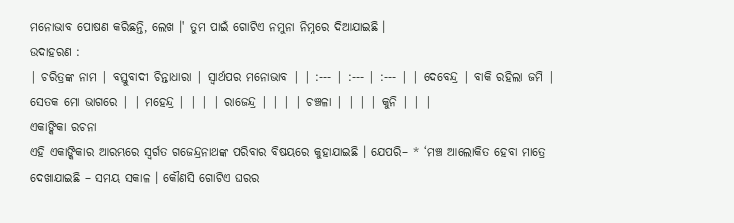ମନୋଭାବ ପୋଷଣ କରିଛନ୍ତି, ଲେଖ ।' ତୁମ ପାଇଁ ଗୋଟିଏ ନମୁନା ନିମ୍ନରେ ଦିଆଯାଇଛି ।
ଉଦାହରଣ :
| ଚରିତ୍ରଙ୍କ ନାମ | ବସ୍ତୁବାଦୀ ଚିନ୍ତାଧାରା | ସ୍ୱାର୍ଥପର ମନୋଭାବ | | :--- | :--- | :--- | | ଦେବେନ୍ଦ୍ର | ବାକି ରହିଲା ଜମି | ସେତକ ମୋ ଭାଗରେ | | ମହେନ୍ଦ୍ର | | | | ରାଜେନ୍ଦ୍ର | | | | ଚଞ୍ଚଳା | | | | କୁନି | | |
ଏକାଙ୍କିକା ରଚନା
ଏହି ଏକାଙ୍କିକାର ଆରମ୍ଭରେ ସ୍ୱର୍ଗତ ଗଜେନ୍ଦ୍ରନାଥଙ୍କ ପରିବାର ବିଷୟରେ କୁହାଯାଇଛି । ଯେପରି– * ‘ମଞ୍ଚ ଆଲୋକିତ ହେବା ମାତ୍ରେ ଦେଖାଯାଇଛି – ସମୟ ସକାଳ । କୌଣସି ଗୋଟିଏ ଘରର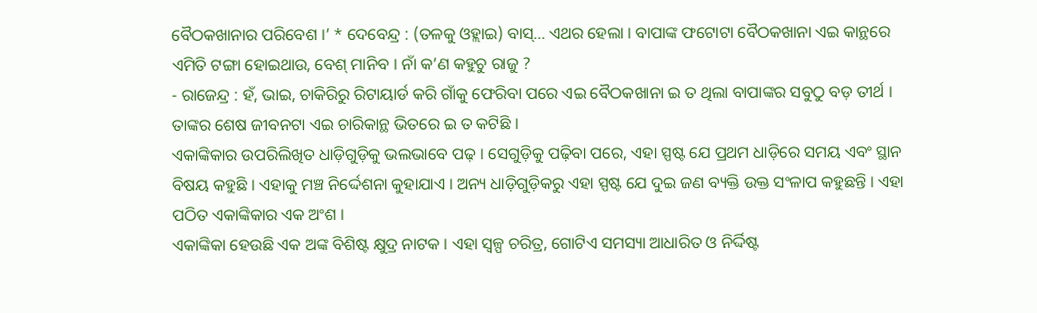ବୈଠକଖାନାର ପରିବେଶ ।’ * ଦେବେନ୍ଦ୍ର : (ତଳକୁ ଓହ୍ଲାଇ) ବାସ୍... ଏଥର ହେଲା । ବାପାଙ୍କ ଫଟୋଟା ବୈଠକଖାନା ଏଇ କାନ୍ଥରେ ଏମିତି ଟଙ୍ଗା ହୋଇଥାଉ, ବେଶ୍ ମାନିବ । ନାଁ କ’ଣ କହୁଚୁ ରାଜୁ ?
- ରାଜେନ୍ଦ୍ର : ହଁ, ଭାଇ, ଚାକିରିରୁ ରିଟାୟାର୍ଡ କରି ଗାଁକୁ ଫେରିବା ପରେ ଏଇ ବୈଠକଖାନା ଇ ତ ଥିଲା ବାପାଙ୍କର ସବୁଠୁ ବଡ଼ ତୀର୍ଥ । ତାଙ୍କର ଶେଷ ଜୀବନଟା ଏଇ ଚାରିକାନ୍ଥ ଭିତରେ ଇ ତ କଟିଛି ।
ଏକାଙ୍କିକାର ଉପରିଲିଖିତ ଧାଡ଼ିଗୁଡ଼ିକୁ ଭଲଭାବେ ପଢ଼ । ସେଗୁଡ଼ିକୁ ପଢ଼ିବା ପରେ, ଏହା ସ୍ପଷ୍ଟ ଯେ ପ୍ରଥମ ଧାଡ଼ିରେ ସମୟ ଏବଂ ସ୍ଥାନ ବିଷୟ କହୁଛି । ଏହାକୁ ମଞ୍ଚ ନିର୍ଦ୍ଦେଶନା କୁହାଯାଏ । ଅନ୍ୟ ଧାଡ଼ିଗୁଡ଼ିକରୁ ଏହା ସ୍ପଷ୍ଟ ଯେ ଦୁଇ ଜଣ ବ୍ୟକ୍ତି ଉକ୍ତ ସଂଳାପ କହୁଛନ୍ତି । ଏହା ପଠିତ ଏକାଙ୍କିକାର ଏକ ଅଂଶ ।
ଏକାଙ୍କିକା ହେଉଛି ଏକ ଅଙ୍କ ବିଶିଷ୍ଟ କ୍ଷୁଦ୍ର ନାଟକ । ଏହା ସ୍ୱଳ୍ପ ଚରିତ୍ର, ଗୋଟିଏ ସମସ୍ୟା ଆଧାରିତ ଓ ନିର୍ଦ୍ଦିଷ୍ଟ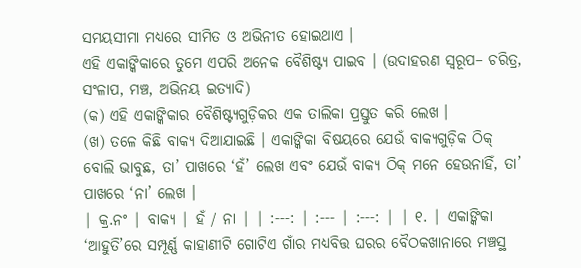ସମୟସୀମା ମଧ୍ୟରେ ସୀମିତ ଓ ଅଭିନୀତ ହୋଇଥାଏ ।
ଏହି ଏକାଙ୍କିକାରେ ତୁମେ ଏପରି ଅନେକ ବୈଶିଷ୍ଟ୍ୟ ପାଇବ । (ଉଦାହରଣ ସ୍ୱରୂପ– ଚରିତ୍ର, ସଂଳାପ, ମଞ୍ଚ, ଅଭିନୟ ଇତ୍ୟାଦି)
(କ) ଏହି ଏକାଙ୍କିକାର ବୈଶିଷ୍ଟ୍ୟଗୁଡ଼ିକର ଏକ ତାଲିକା ପ୍ରସ୍ତୁତ କରି ଲେଖ ।
(ଖ) ତଳେ କିଛି ବାକ୍ୟ ଦିଆଯାଇଛି । ଏକାଙ୍କିକା ବିଷୟରେ ଯେଉଁ ବାକ୍ୟଗୁଡ଼ିକ ଠିକ୍ ବୋଲି ଭାବୁଛ, ତା’ ପାଖରେ ‘ହଁ’ ଲେଖ ଏବଂ ଯେଉଁ ବାକ୍ୟ ଠିକ୍ ମନେ ହେଉନାହିଁ, ତା’ ପାଖରେ ‘ନା’ ଲେଖ ।
| କ୍ର.ନଂ | ବାକ୍ୟ | ହଁ / ନା | | :---: | :--- | :---: | | ୧. | ଏକାଙ୍କିକା ‘ଆହୁତି’ରେ ସମ୍ପୂର୍ଣ୍ଣ କାହାଣୀଟି ଗୋଟିଏ ଗାଁର ମଧ୍ୟବିତ୍ତ ଘରର ବୈଠକଖାନାରେ ମଞ୍ଚସ୍ଥ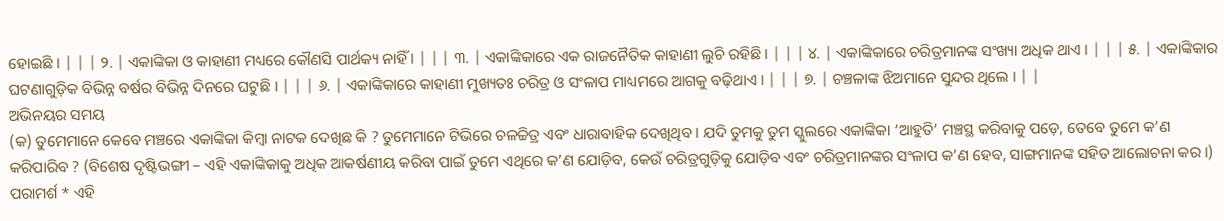ହୋଇଛି । | | | ୨. | ଏକାଙ୍କିକା ଓ କାହାଣୀ ମଧ୍ୟରେ କୌଣସି ପାର୍ଥକ୍ୟ ନାହିଁ । | | | ୩. | ଏକାଙ୍କିକାରେ ଏକ ରାଜନୈତିକ କାହାଣୀ ଲୁଚି ରହିଛି । | | | ୪. | ଏକାଙ୍କିକାରେ ଚରିତ୍ରମାନଙ୍କ ସଂଖ୍ୟା ଅଧିକ ଥାଏ । | | | ୫. | ଏକାଙ୍କିକାର ଘଟଣାଗୁଡ଼ିକ ବିଭିନ୍ନ ବର୍ଷର ବିଭିନ୍ନ ଦିନରେ ଘଟୁଛି । | | | ୬. | ଏକାଙ୍କିକାରେ କାହାଣୀ ମୁଖ୍ୟତଃ ଚରିତ୍ର ଓ ସଂଳାପ ମାଧ୍ୟମରେ ଆଗକୁ ବଢ଼ିଥାଏ । | | | ୭. | ଚଞ୍ଚଳାଙ୍କ ଝିଅମାନେ ସୁନ୍ଦର ଥିଲେ । | |
ଅଭିନୟର ସମୟ
(କ) ତୁମେମାନେ କେବେ ମଞ୍ଚରେ ଏକାଙ୍କିକା କିମ୍ବା ନାଟକ ଦେଖିଛ କି ? ତୁମେମାନେ ଟିଭିରେ ଚଳଚ୍ଚିତ୍ର ଏବଂ ଧାରାବାହିକ ଦେଖିଥିବ । ଯଦି ତୁମକୁ ତୁମ ସ୍କୁଲରେ ଏକାଙ୍କିକା ‘ଆହୁତି’ ମଞ୍ଚସ୍ଥ କରିବାକୁ ପଡ଼େ, ତେବେ ତୁମେ କ’ଣ କରିପାରିବ ? (ବିଶେଷ ଦୃଷ୍ଟିଭଙ୍ଗୀ – ଏହି ଏକାଙ୍କିକାକୁ ଅଧିକ ଆକର୍ଷଣୀୟ କରିବା ପାଇଁ ତୁମେ ଏଥିରେ କ’ଣ ଯୋଡ଼ିବ, କେଉଁ ଚରିତ୍ରଗୁଡ଼ିକୁ ଯୋଡ଼ିବ ଏବଂ ଚରିତ୍ରମାନଙ୍କର ସଂଳାପ କ’ଣ ହେବ, ସାଙ୍ଗମାନଙ୍କ ସହିତ ଆଲୋଚନା କର ।)
ପରାମର୍ଶ * ଏହି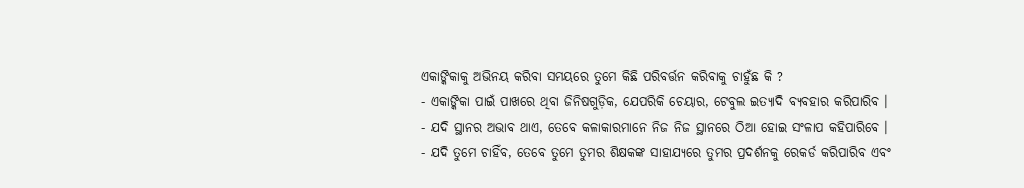ଏକାଙ୍କିକାକୁ ଅଭିନୟ କରିବା ସମୟରେ ତୁମେ କିଛି ପରିବର୍ତ୍ତନ କରିବାକୁ ଚାହୁଁଛ କି ?
- ଏକାଙ୍କିକା ପାଇଁ ପାଖରେ ଥିବା ଜିନିଷଗୁଡ଼ିକ, ଯେପରିକି ଚେୟାର, ଟେବୁଲ ଇତ୍ୟାଦି ବ୍ୟବହାର କରିପାରିବ ।
- ଯଦି ସ୍ଥାନର ଅଭାବ ଥାଏ, ତେବେ କଳାକାରମାନେ ନିଜ ନିଜ ସ୍ଥାନରେ ଠିଆ ହୋଇ ସଂଳାପ କହିପାରିବେ ।
- ଯଦି ତୁମେ ଚାହିଁବ, ତେବେ ତୁମେ ତୁମର ଶିକ୍ଷକଙ୍କ ସାହାଯ୍ୟରେ ତୁମର ପ୍ରଦର୍ଶନକୁ ରେକର୍ଡ କରିପାରିବ ଏବଂ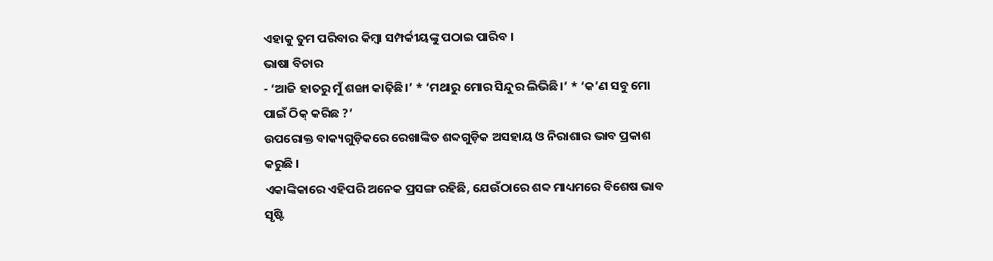ଏହାକୁ ତୁମ ପରିବାର କିମ୍ବା ସମ୍ପର୍କୀୟଙ୍କୁ ପଠାଇ ପାରିବ ।
ଭାଷା ବିଚାର
- ‘ଆଜି ହାତରୁ ମୁଁ ଶଙ୍ଖା କାଢ଼ିଛି।’ * ‘ମଥାରୁ ମୋର ସିନ୍ଦୁର ଲିଭିଛି।’ * ‘କ’ଣ ସବୁ ମୋ ପାଇଁ ଠିକ୍ କରିଛ ?’
ଉପରୋକ୍ତ ବାକ୍ୟଗୁଡ଼ିକରେ ରେଖାଙ୍କିତ ଶବ୍ଦଗୁଡ଼ିକ ଅସହାୟ ଓ ନିରାଶାର ଭାବ ପ୍ରକାଶ କରୁଛି ।
ଏକାଙ୍କିକାରେ ଏହିପରି ଅନେକ ପ୍ରସଙ୍ଗ ରହିଛି, ଯେଉଁଠାରେ ଶବ୍ଦ ମାଧ୍ୟମରେ ବିଶେଷ ଭାବ ସୃଷ୍ଟି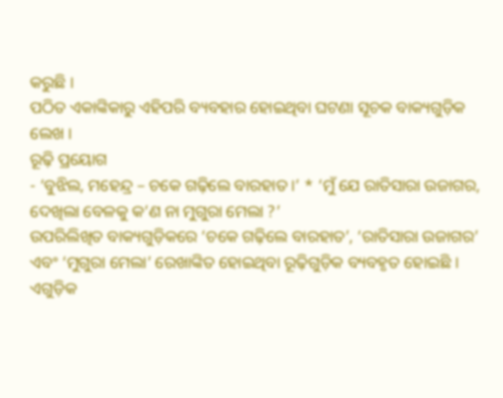କରୁଛି ।
ପଠିତ ଏକାଙ୍କିକାରୁ ଏହିପରି ବ୍ୟବହାର ହୋଇଥିବା ଘଟଣା ସୂଚକ ବାକ୍ୟଗୁଡ଼ିକ ଲେଖ ।
ରୂଢ଼ି ପ୍ରୟୋଗ
- ‘ବୁଝିଲ, ମହେନ୍ଦ୍ର – ଚକେ ଗଢ଼ିଲେ ବାରହାତ ।’ * ‘ମୁଁ ଯେ ରାତିସାରା ଉଜାଗର, ଦେଖିଲା ବେଳକୁ କ’ଣ ନା ମୁଗୁରା ମେଲା ?’
ଉପରିଲିଖିତ ବାକ୍ୟଗୁଡ଼ିକରେ ‘ଚକେ ଗଢ଼ିଲେ ବାରହାତ’, ‘ରାତିସାରା ଉଜାଗର’ ଏବଂ ‘ମୁଗୁରା ମେଲା’ ରେଖାଙ୍କିତ ହୋଇଥିବା ରୂଢ଼ିଗୁଡ଼ିକ ବ୍ୟବହୃତ ହୋଇଛି । ଏଗୁଡ଼ିକ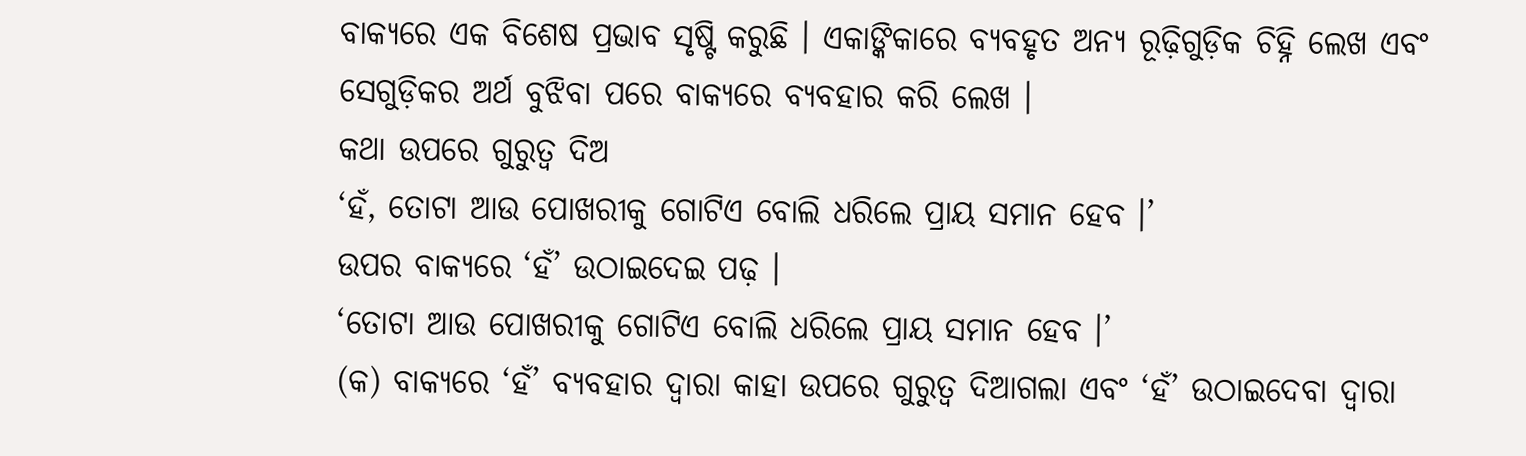ବାକ୍ୟରେ ଏକ ବିଶେଷ ପ୍ରଭାବ ସୃଷ୍ଟି କରୁଛି । ଏକାଙ୍କିକାରେ ବ୍ୟବହୃତ ଅନ୍ୟ ରୂଢ଼ିଗୁଡ଼ିକ ଚିହ୍ନି ଲେଖ ଏବଂ ସେଗୁଡ଼ିକର ଅର୍ଥ ବୁଝିବା ପରେ ବାକ୍ୟରେ ବ୍ୟବହାର କରି ଲେଖ ।
କଥା ଉପରେ ଗୁରୁତ୍ୱ ଦିଅ
‘ହଁ, ତୋଟା ଆଉ ପୋଖରୀକୁ ଗୋଟିଏ ବୋଲି ଧରିଲେ ପ୍ରାୟ ସମାନ ହେବ ।’
ଉପର ବାକ୍ୟରେ ‘ହଁ’ ଉଠାଇଦେଇ ପଢ଼ ।
‘ତୋଟା ଆଉ ପୋଖରୀକୁ ଗୋଟିଏ ବୋଲି ଧରିଲେ ପ୍ରାୟ ସମାନ ହେବ ।’
(କ) ବାକ୍ୟରେ ‘ହଁ’ ବ୍ୟବହାର ଦ୍ୱାରା କାହା ଉପରେ ଗୁରୁତ୍ୱ ଦିଆଗଲା ଏବଂ ‘ହଁ’ ଉଠାଇଦେବା ଦ୍ୱାରା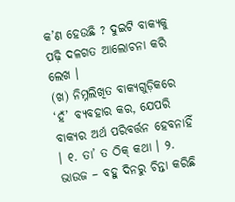କ’ଣ ହେଉଛି ? ଦୁଇଟି ବାକ୍ୟକୁ ପଢ଼ି ଦଳଗତ ଆଲୋଚନା କରି ଲେଖ ।
(ଖ) ନିମ୍ନଲିଖିତ ବାକ୍ୟଗୁଡ଼ିକରେ ‘ହଁ’ ବ୍ୟବହାର କର, ଯେପରି ବାକ୍ୟର ଅର୍ଥ ପରିବର୍ତ୍ତନ ହେବନାହିଁ । ୧. ତା’ ତ ଠିକ୍ କଥା । ୨. ଭାଉଜ – ବହୁ ଦିନରୁ ଚିନ୍ତା କରିଛି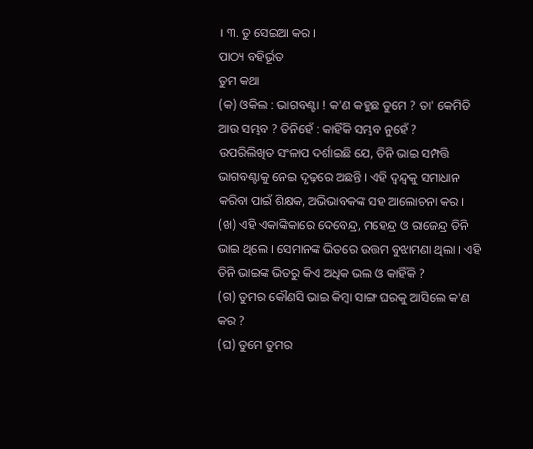। ୩. ତୁ ସେଇଆ କର ।
ପାଠ୍ୟ ବହିର୍ଭୂତ
ତୁମ କଥା
(କ) ଓକିଲ : ଭାଗବଣ୍ଟା ! କ'ଣ କହୁଛ ତୁମେ ? ତା' କେମିତି ଆଉ ସମ୍ଭବ ? ତିନିହେଁ : କାହିଁକି ସମ୍ଭବ ନୁହେଁ ?
ଉପରିଲିଖିତ ସଂଳାପ ଦର୍ଶାଇଛି ଯେ, ତିନି ଭାଇ ସମ୍ପତ୍ତି ଭାଗବଣ୍ଟାକୁ ନେଇ ଦୃଢ଼ରେ ଅଛନ୍ତି । ଏହି ଦ୍ୱନ୍ଦ୍ୱକୁ ସମାଧାନ କରିବା ପାଇଁ ଶିକ୍ଷକ, ଅଭିଭାବକଙ୍କ ସହ ଆଲୋଚନା କର ।
(ଖ) ଏହି ଏକାଙ୍କିକାରେ ଦେବେନ୍ଦ୍ର, ମହେନ୍ଦ୍ର ଓ ରାଜେନ୍ଦ୍ର ତିନି ଭାଇ ଥିଲେ । ସେମାନଙ୍କ ଭିତରେ ଉତ୍ତମ ବୁଝାମଣା ଥିଲା । ଏହି ତିନି ଭାଇଙ୍କ ଭିତରୁ କିଏ ଅଧିକ ଭଲ ଓ କାହିଁକି ?
(ଗ) ତୁମର କୌଣସି ଭାଇ କିମ୍ବା ସାଙ୍ଗ ଘରକୁ ଆସିଲେ କ'ଣ କର ?
(ଘ) ତୁମେ ତୁମର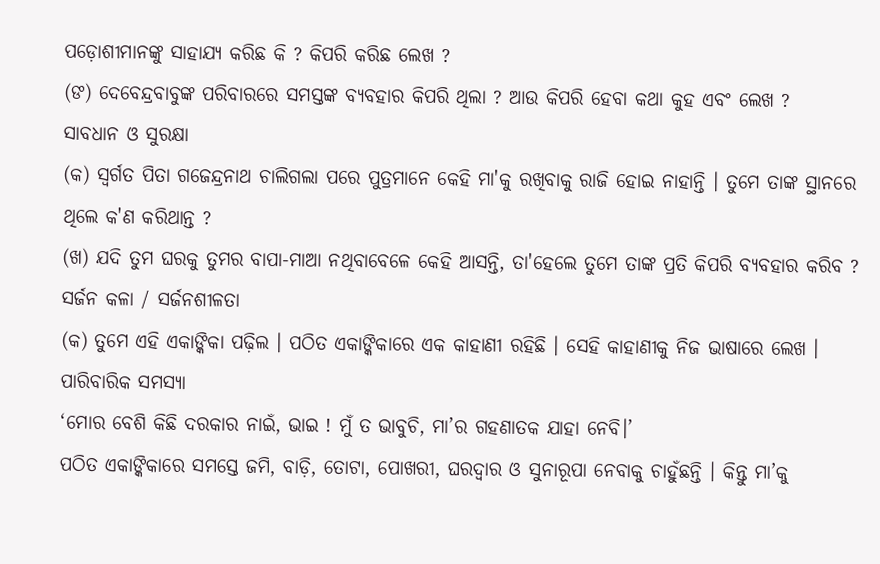ପଡ଼ୋଶୀମାନଙ୍କୁ ସାହାଯ୍ୟ କରିଛ କି ? କିପରି କରିଛ ଲେଖ ?
(ଙ) ଦେବେନ୍ଦ୍ରବାବୁଙ୍କ ପରିବାରରେ ସମସ୍ତଙ୍କ ବ୍ୟବହାର କିପରି ଥିଲା ? ଆଉ କିପରି ହେବା କଥା କୁହ ଏବଂ ଲେଖ ?
ସାବଧାନ ଓ ସୁରକ୍ଷା
(କ) ସ୍ୱର୍ଗତ ପିତା ଗଜେନ୍ଦ୍ରନାଥ ଚାଲିଗଲା ପରେ ପୁତ୍ରମାନେ କେହି ମା'କୁ ରଖିବାକୁ ରାଜି ହୋଇ ନାହାନ୍ତି । ତୁମେ ତାଙ୍କ ସ୍ଥାନରେ ଥିଲେ କ'ଣ କରିଥାନ୍ତ ?
(ଖ) ଯଦି ତୁମ ଘରକୁ ତୁମର ବାପା-ମାଆ ନଥିବାବେଳେ କେହି ଆସନ୍ତି, ତା'ହେଲେ ତୁମେ ତାଙ୍କ ପ୍ରତି କିପରି ବ୍ୟବହାର କରିବ ?
ସର୍ଜନ କଳା / ସର୍ଜନଶୀଳତା
(କ) ତୁମେ ଏହି ଏକାଙ୍କିକା ପଢ଼ିଲ । ପଠିତ ଏକାଙ୍କିକାରେ ଏକ କାହାଣୀ ରହିଛି । ସେହି କାହାଣୀକୁ ନିଜ ଭାଷାରେ ଲେଖ ।
ପାରିବାରିକ ସମସ୍ୟା
‘ମୋର ବେଶି କିଛି ଦରକାର ନାଇଁ, ଭାଇ ! ମୁଁ ତ ଭାବୁଚି, ମା’ର ଗହଣାତକ ଯାହା ନେବି।’
ପଠିତ ଏକାଙ୍କିକାରେ ସମସ୍ତେ ଜମି, ବାଡ଼ି, ତୋଟା, ପୋଖରୀ, ଘରଦ୍ୱାର ଓ ସୁନାରୂପା ନେବାକୁ ଚାହୁଁଛନ୍ତି । କିନ୍ତୁ ମା’କୁ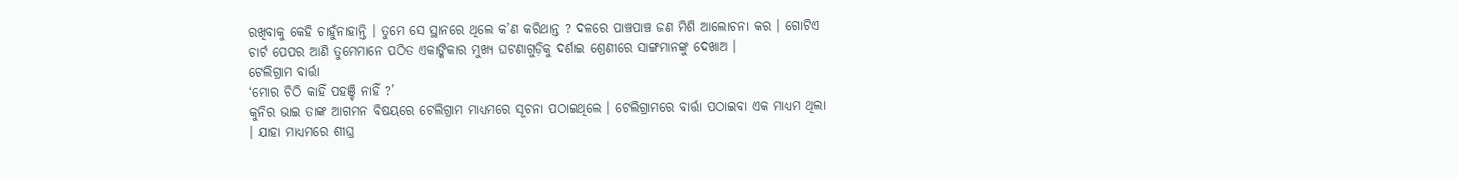ରଖିବାକୁ କେହି ଚାହୁଁନାହାନ୍ତି । ତୁମେ ସେ ସ୍ଥାନରେ ଥିଲେ କ’ଣ କରିଥାନ୍ତ ? ଦଳରେ ପାଞ୍ଚପାଞ୍ଚ ଜଣ ମିଶି ଆଲୋଚନା କର । ଗୋଟିଏ ଚାର୍ଟ ପେପର ଆଣି ତୁମେମାନେ ପଠିତ ଏକାଙ୍କିକାର ମୁଖ୍ୟ ଘଟଣାଗୁଡ଼ିକୁ ଦର୍ଶାଇ ଶ୍ରେଣୀରେ ସାଙ୍ଗମାନଙ୍କୁ ଦେଖାଅ ।
ଟେଲିଗ୍ରାମ ବାର୍ତ୍ତା
‘ମୋର ଚିଠି କାହିଁ ପହଞ୍ଚି ନାହିଁ ?’
କୁନିର ଭାଇ ତାଙ୍କ ଆଗମନ ବିଷୟରେ ଟେଲିଗ୍ରାମ ମାଧ୍ୟମରେ ସୂଚନା ପଠାଇଥିଲେ । ଟେଲିଗ୍ରାମରେ ବାର୍ତ୍ତା ପଠାଇବା ଏକ ମାଧ୍ୟମ ଥିଲା । ଯାହା ମାଧ୍ୟମରେ ଶୀଘ୍ର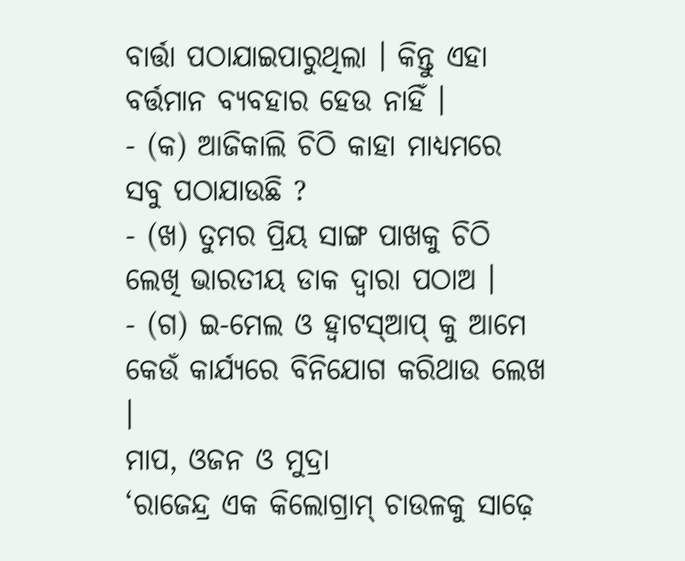ବାର୍ତ୍ତା ପଠାଯାଇପାରୁଥିଲା । କିନ୍ତୁ ଏହା ବର୍ତ୍ତମାନ ବ୍ୟବହାର ହେଉ ନାହିଁ ।
- (କ) ଆଜିକାଲି ଚିଠି କାହା ମାଧ୍ୟମରେ ସବୁ ପଠାଯାଉଛି ?
- (ଖ) ତୁମର ପ୍ରିୟ ସାଙ୍ଗ ପାଖକୁ ଚିଠି ଲେଖି ଭାରତୀୟ ଡାକ ଦ୍ୱାରା ପଠାଅ ।
- (ଗ) ଇ-ମେଲ ଓ ହ୍ୱାଟସ୍ଆପ୍ କୁ ଆମେ କେଉଁ କାର୍ଯ୍ୟରେ ବିନିଯୋଗ କରିଥାଉ ଲେଖ ।
ମାପ, ଓଜନ ଓ ମୁଦ୍ରା
‘ରାଜେନ୍ଦ୍ର ଏକ କିଲୋଗ୍ରାମ୍ ଚାଉଳକୁ ସାଢ଼େ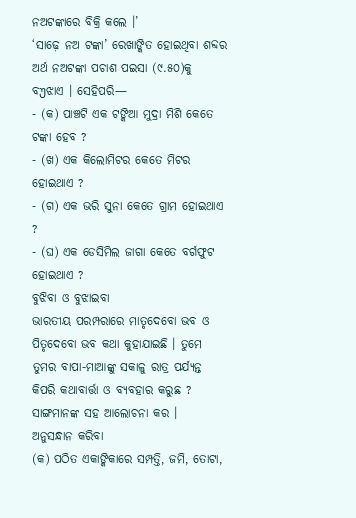ନଅଟଙ୍କାରେ ବିକ୍ରି କଲେ ।’
‘ସାଢ଼େ ନଅ ଟଙ୍କା’ ରେଖାଙ୍କିତ ହୋଇଥିବା ଶବ୍ଦର ଅର୍ଥ ନଅଟଙ୍କା ପଚାଶ ପଇସା (୯.୫୦)କୁ ବუଝାଏ । ସେହିପରି—
- (କ) ପାଞ୍ଚଟି ଏକ ଟଙ୍କିଆ ମୁଦ୍ରା ମିଶି କେତେ ଟଙ୍କା ହେବ ?
- (ଖ) ଏକ କିଲୋମିଟର କେତେ ମିଟର ହୋଇଥାଏ ?
- (ଗ) ଏକ ଭରି ସୁନା କେତେ ଗ୍ରାମ ହୋଇଥାଏ ?
- (ଘ) ଏକ ଡେସିମିଲ ଜାଗା କେତେ ବର୍ଗଫୁଟ ହୋଇଥାଏ ?
ବୁଝିବା ଓ ବୁଝାଇବା
ଭାରତୀୟ ପରମ୍ପରାରେ ମାତୃଦେବୋ ଭବ ଓ ପିତୃଦେବୋ ଭବ କଥା କୁହାଯାଇଛି । ତୁମେ ତୁମର ବାପା-ମାଆଙ୍କୁ ସକାଳୁ ରାତ୍ର ପର୍ଯ୍ୟନ୍ତ କିପରି କଥାବାର୍ତ୍ତା ଓ ବ୍ୟବହାର କରୁଛ ? ସାଙ୍ଗମାନଙ୍କ ସହ ଆଲୋଚନା କର ।
ଅନୁସନ୍ଧାନ କରିବା
(କ) ପଠିତ ଏକାଙ୍କିକାରେ ସମ୍ପତ୍ତି, ଜମି, ତୋଟା,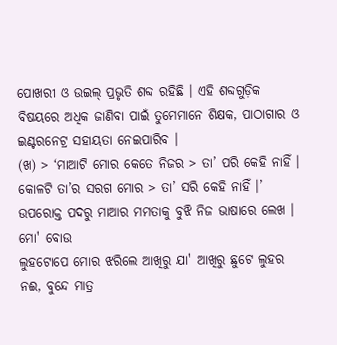ପୋଖରୀ ଓ ଉଇଲ୍ ପ୍ରଭୃତି ଶବ୍ଦ ରହିଛି । ଏହି ଶବ୍ଦଗୁଡ଼ିକ ବିଷୟରେ ଅଧିକ ଜାଣିବା ପାଇଁ ତୁମେମାନେ ଶିକ୍ଷକ, ପାଠାଗାର ଓ ଇଣ୍ଟରନେଟ୍ର ସହାୟତା ନେଇପାରିବ ।
(ଖ) > ‘ମାଆଟି ମୋର କେତେ ନିଜର > ତା’ ପରି କେହି ନାହିଁ ।
କୋଳଟି ତା’ର ସରଗ ମୋର > ତା’ ସରି କେହି ନାହିଁ ।’
ଉପରୋକ୍ତ ପଦରୁ ମାଆର ମମତାକୁ ବୁଝି ନିଜ ଭାଷାରେ ଲେଖ ।
ମୋ' ବୋଉ
ଲୁହଟୋପେ ମୋର ଝରିଲେ ଆଖିରୁ ଯା' ଆଖିରୁ ଛୁଟେ ଲୁହର ନଈ, ବୁନ୍ଦେ ମାତ୍ର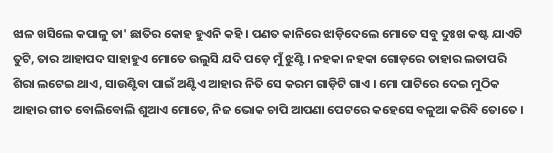ଝାଳ ଖସିଲେ କପାଳୁ ତା' ଛାତିର କୋହ ହୁଏନି କହି । ପଣତ କାନିରେ ଝାଡ଼ିଦେଲେ ମୋତେ ସବୁ ଦୁଃଖ କଷ୍ଟ ଯାଏଟି ତୁଟି, ତାର ଆହାପଦ ସାହାହୁଏ ମୋତେ ଉଲୁସି ଯଦି ପଡ଼େ ମୁଁ ଝୁଣ୍ଟି । ନହକା ନହକା ଗୋଡ଼ରେ ତାହାର ଲତାପରି ଶିରା ଲଟେଇ ଥାଏ, ସାଉଣ୍ଟିବା ପାଇଁ ଅଣ୍ଟିଏ ଆହାର ନିତି ସେ କରମ ଗାଡ଼ିଟି ଗାଏ । ମୋ ପାଟିରେ ଦେଇ ମୁଠିକ ଆହାର ଗୀତ ବୋଲିବୋଲି ଶୁଆଏ ମୋତେ, ନିଜ ଭୋକ ଚାପି ଆପଣା ପେଟରେ କହେସେ ବଳୁଆ କରିବି ତୋତେ ।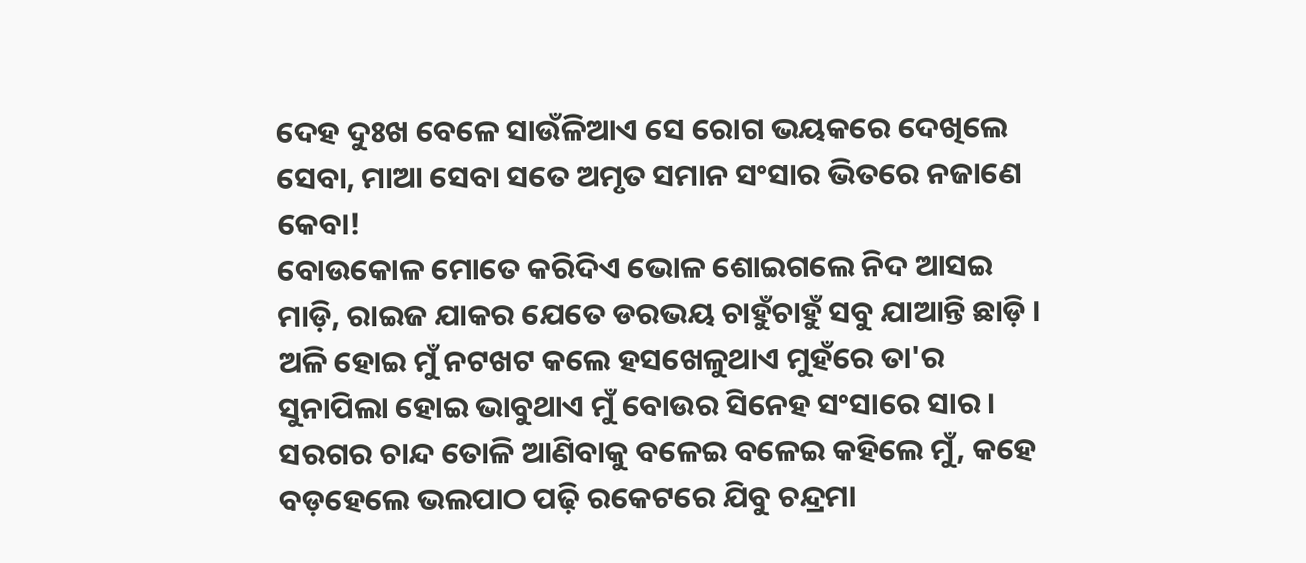ଦେହ ଦୁଃଖ ବେଳେ ସାଉଁଳିଆଏ ସେ ରୋଗ ଭୟକରେ ଦେଖିଲେ ସେବା, ମାଆ ସେବା ସତେ ଅମୃତ ସମାନ ସଂସାର ଭିତରେ ନଜାଣେ କେବା!
ବୋଉକୋଳ ମୋତେ କରିଦିଏ ଭୋଳ ଶୋଇଗଲେ ନିଦ ଆସଇ ମାଡ଼ି, ରାଇଜ ଯାକର ଯେତେ ଡରଭୟ ଚାହୁଁଚାହୁଁ ସବୁ ଯାଆନ୍ତି ଛାଡ଼ି ।
ଅଳି ହୋଇ ମୁଁ ନଟଖଟ କଲେ ହସଖେଳୁଥାଏ ମୁହଁରେ ତା'ର ସୁନାପିଲା ହୋଇ ଭାବୁଥାଏ ମୁଁ ବୋଉର ସିନେହ ସଂସାରେ ସାର ।
ସରଗର ଚାନ୍ଦ ତୋଳି ଆଣିବାକୁ ବଳେଇ ବଳେଇ କହିଲେ ମୁଁ, କହେ ବଡ଼ହେଲେ ଭଲପାଠ ପଢ଼ି ରକେଟରେ ଯିବୁ ଚନ୍ଦ୍ରମା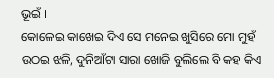ଭୂଇଁ ।
କୋଳେଇ କାଖେଇ ଦିଏ ସେ ମନେଇ ଖୁସିରେ ମୋ ମୁହଁ ଉଠଇ ଝଳି, ଦୁନିଆଁଟା ସାରା ଖୋଜି ବୁଲିଲେ ବି କହ କିଏ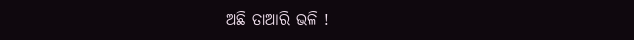ଅଛି ତାଆରି ଭଳି !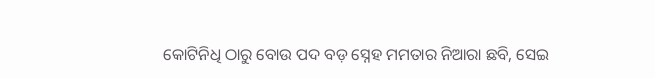କୋଟିନିଧି ଠାରୁ ବୋଉ ପଦ ବଡ଼ ସ୍ନେହ ମମତାର ନିଆରା ଛବି, ସେଇ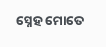ସ୍ନେହ ମୋତେ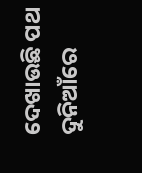ଦେଖାଉଛି ପଥ ଦୁନିଆଁରେ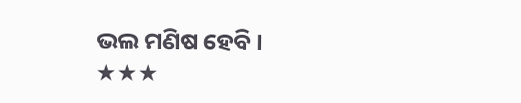ଭଲ ମଣିଷ ହେବି ।
★★★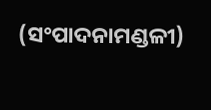(ସଂପାଦନାମଣ୍ଡଳୀ)